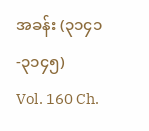အခန်း (၃၁၄၁-၃၁၄၅)
Vol. 160 Ch.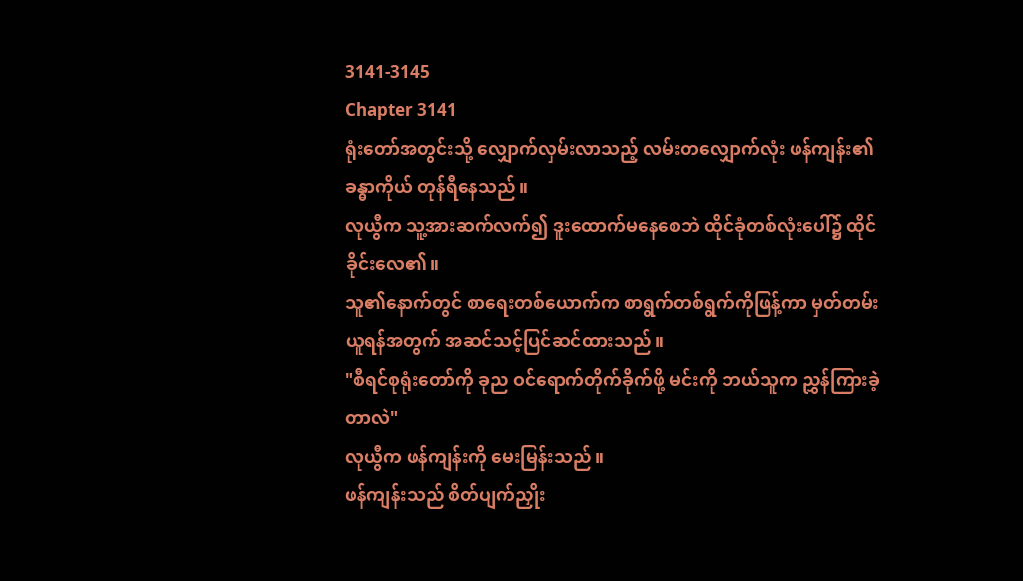3141-3145
Chapter 3141
ရုံးတော်အတွင်းသို့ လျှောက်လှမ်းလာသည့် လမ်းတလျှောက်လုံး ဖန်ကျန်း၏ခန္ဓာကိုယ် တုန်ရီနေသည်။
လုယွီက သူ့အားဆက်လက်၍ ဒူးထောက်မနေစေဘဲ ထိုင်ခုံတစ်လုံးပေါ်၌ ထိုင်ခိုင်းလေ၏။
သူ၏နောက်တွင် စာရေးတစ်ယောက်က စာရွက်တစ်ရွက်ကိုဖြန့်ကာ မှတ်တမ်းယူရန်အတွက် အဆင်သင့်ပြင်ဆင်ထားသည်။
"စီရင်စုရုံးတော်ကို ခုည ဝင်ရောက်တိုက်ခိုက်ဖို့ မင်းကို ဘယ်သူက ညွှန်ကြားခဲ့တာလဲ"
လုယွီက ဖန်ကျန်းကို မေးမြန်းသည်။
ဖန်ကျန်းသည် စိတ်ပျက်ညှိုး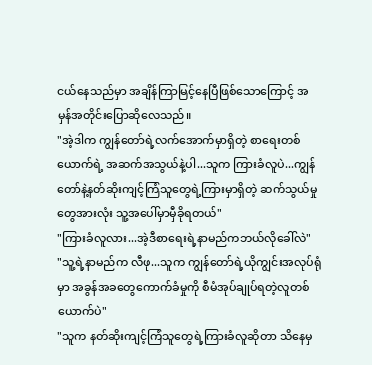ငယ်နေသည်မှာ အချိန်ကြာမြင့်နေပြီဖြစ်သောကြောင့် အမှန်အတိုင်းပြောဆိုလေသည်။
"အဲ့ဒါက ကျွန်တော်ရဲ့လက်အောက်မှာရှိတဲ့ စာရေးတစ်ယောက်ရဲ့ အဆက်အသွယ်နဲ့ပါ...သူက ကြားခံလူပဲ...ကျွန်တော်နဲ့နတ်ဆိုးကျင့်ကြံသူတွေရဲ့ကြားမှာရှိတဲ့ ဆက်သွယ်မှုတွေအားလုံး သူ့အပေါ်မှာမှီခိုရတယ်"
"ကြားခံလူလား...အဲ့ဒီစာရေးရဲ့နာမည်ကဘယ်လိုခေါ်လဲ"
"သူ့ရဲ့နာမည်က လီဖု...သူက ကျွန်တော်ရဲ့ယိုကျွင်းအလုပ်ရုံမှာ အခွန်အခတွေကောက်ခံမှုကို စီမံအုပ်ချုပ်ရတဲ့လူတစ်ယောက်ပဲ"
"သူက နတ်ဆိုးကျင့်ကြံသူတွေရဲ့ကြားခံလူဆိုတာ သိနေမှ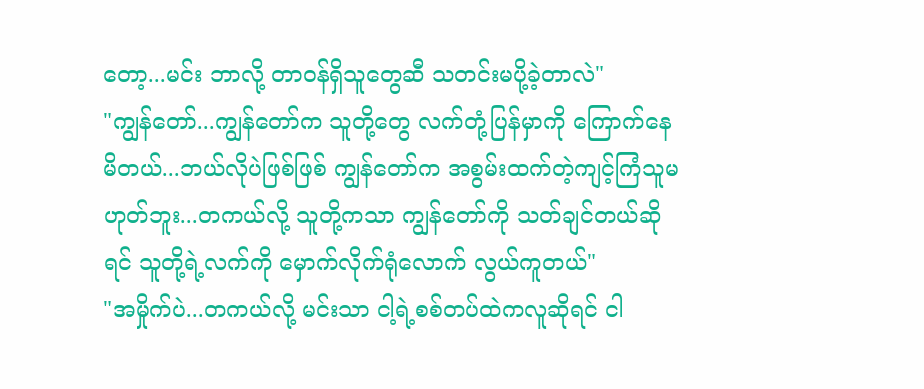တော့...မင်း ဘာလို့ တာဝန်ရှိသူတွေဆီ သတင်းမပို့ခဲ့တာလဲ"
"ကျွန်တော်...ကျွန်တော်က သူတို့တွေ လက်တုံ့ပြန်မှာကို ကြောက်နေမိတယ်...ဘယ်လိုပဲဖြစ်ဖြစ် ကျွန်တော်က အစွမ်းထက်တဲ့ကျင့်ကြံသူမဟုတ်ဘူး...တကယ်လို့ သူတို့ကသာ ကျွန်တော်ကို သတ်ချင်တယ်ဆိုရင် သူတို့ရဲ့လက်ကို မှောက်လိုက်ရုံလောက် လွယ်ကူတယ်"
"အမှိုက်ပဲ...တကယ်လို့ မင်းသာ ငါ့ရဲ့စစ်တပ်ထဲကလူဆိုရင် ငါ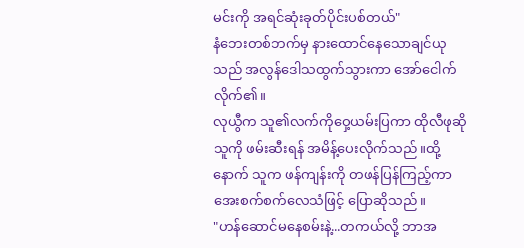မင်းကို အရင်ဆုံးခုတ်ပိုင်းပစ်တယ်"
နံဘေးတစ်ဘက်မှ နားထောင်နေသောချင်ယုသည် အလွန်ဒေါသထွက်သွားကာ အော်ငေါက်လိုက်၏။
လုယွီက သူ၏လက်ကိုဝှေ့ယမ်းပြကာ ထိုလီဖုဆိုသူကို ဖမ်းဆီးရန် အမိန့်ပေးလိုက်သည်။ထို့နောက် သူက ဖန်ကျန်းကို တဖန်ပြန်ကြည့်ကာ အေးစက်စက်လေသံဖြင့် ပြောဆိုသည်။
"ဟန်ဆောင်မနေစမ်းနဲ့...တကယ်လို့ ဘာအ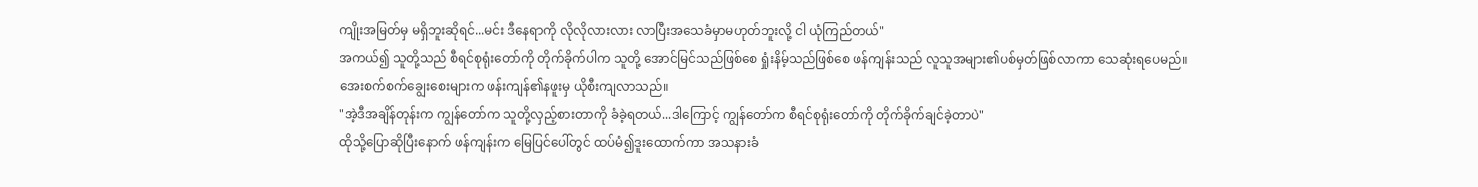ကျိုးအမြတ်မှ မရှိဘူးဆိုရင်...မင်း ဒီနေရာကို လိုလိုလားလား လာပြီးအသေခံမှာမဟုတ်ဘူးလို့ ငါ ယုံကြည်တယ်"
အကယ်၍ သူတို့သည် စီရင်စုရုံးတော်ကို တိုက်ခိုက်ပါက သူတို့ အောင်မြင်သည်ဖြစ်စေ ရှုံးနိမ့်သည်ဖြစ်စေ ဖန်ကျန်းသည် လူသူအများ၏ပစ်မှတ်ဖြစ်လာကာ သေဆုံးရပေမည်။
အေးစက်စက်ချွေးစေးများက ဖန်းကျန်၏နဖူးမှ ယိုစီးကျလာသည်။
"အဲ့ဒီအချိန်တုန်းက ကျွန်တော်က သူတို့လှည့်စားတာကို ခံခဲ့ရတယ်...ဒါကြောင့် ကျွန်တော်က စီရင်စုရုံးတော်ကို တိုက်ခိုက်ချင်ခဲ့တာပဲ"
ထိုသို့ပြောဆိုပြီးနောက် ဖန်ကျန်းက မြေပြင်ပေါ်တွင် ထပ်မံ၍ဒူးထောက်ကာ အသနားခံ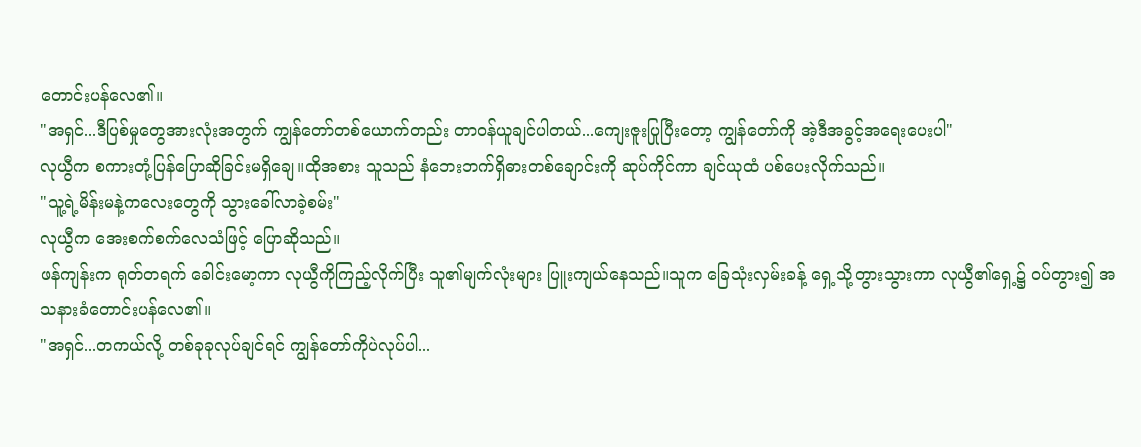တောင်းပန်လေ၏။
"အရှင်...ဒီပြစ်မှုတွေအားလုံးအတွက် ကျွန်တော်တစ်ယောက်တည်း တာဝန်ယူချင်ပါတယ်...ကျေးဇူးပြုပြီးတော့ ကျွန်တော်ကို အဲ့ဒီအခွင့်အရေးပေးပါ"
လုယွီက စကားတုံ့ပြန်ပြောဆိုခြင်းမရှိချေ။ထိုအစား သူသည် နံဘေးဘက်ရှိဓားတစ်ချောင်းကို ဆုပ်ကိုင်ကာ ချင်ယုထံ ပစ်ပေးလိုက်သည်။
"သူ့ရဲ့မိန်းမနဲ့ကလေးတွေကို သွားခေါ်လာခဲ့စမ်း"
လုယွီက အေးစက်စက်လေသံဖြင့် ပြောဆိုသည်။
ဖန်ကျန်းက ရုတ်တရက် ခေါင်းမော့ကာ လုယွီကိုကြည့်လိုက်ပြီး သူ၏မျက်လုံးများ ပြူးကျယ်နေသည်။သူက ခြေသုံးလှမ်းခန့် ရှေ့သို့တွားသွားကာ လုယွီ၏ရှေ့၌ ဝပ်တွား၍ အသနားခံတောင်းပန်လေ၏။
"အရှင်...တကယ်လို့ တစ်ခုခုလုပ်ချင်ရင် ကျွန်တော်ကိုပဲလုပ်ပါ...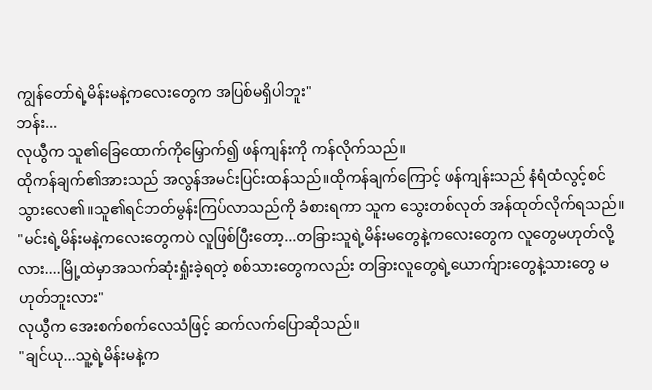ကျွန်တော်ရဲ့မိန်းမနဲ့ကလေးတွေက အပြစ်မရှိပါဘူး"
ဘန်း...
လုယွီက သူ၏ခြေထောက်ကိုမြှောက်၍ ဖန်ကျန်းကို ကန်လိုက်သည်။
ထိုကန်ချက်၏အားသည် အလွန်အမင်းပြင်းထန်သည်။ထိုကန်ချက်ကြောင့် ဖန်ကျန်းသည် နံရံထံလွင့်စင်သွားလေ၏။သူ၏ရင်ဘတ်မွန်းကြပ်လာသည်ကို ခံစားရကာ သူက သွေးတစ်လုတ် အန်ထုတ်လိုက်ရသည်။
"မင်းရဲ့မိန်းမနဲ့ကလေးတွေကပဲ လူဖြစ်ပြီးတော့...တခြားသူရဲ့မိန်းမတွေနဲ့ကလေးတွေက လူတွေမဟုတ်လို့လား....မြို့ထဲမှာအသက်ဆုံးရှုံးခဲ့ရတဲ့ စစ်သားတွေကလည်း တခြားလူတွေရဲ့ယောက်ျားတွေနဲ့သားတွေ မဟုတ်ဘူးလား"
လုယွီက အေးစက်စက်လေသံဖြင့် ဆက်လက်ပြောဆိုသည်။
"ချင်ယု...သူ့ရဲ့မိန်းမနဲ့က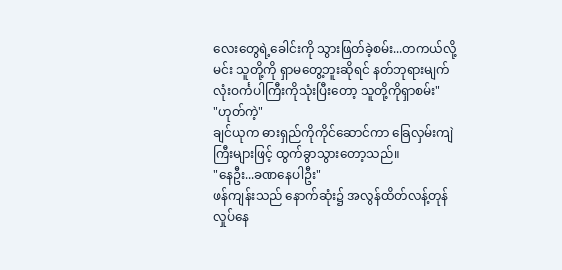လေးတွေရဲ့ခေါင်းကို သွားဖြတ်ခဲ့စမ်း...တကယ်လို့ မင်း သူတို့ကို ရှာမတွေ့ဘူးဆိုရင် နတ်ဘုရားမျက်လုံးဝင်္ကပါကြီးကိုသုံးပြီးတော့ သူတို့ကိုရှာစမ်း"
"ဟုတ်ကဲ့"
ချင်ယုက ဓားရှည်ကိုကိုင်ဆောင်ကာ ခြေလှမ်းကျဲကြီးများဖြင့် ထွက်ခွာသွားတော့သည်။
"နေဦး...ခဏနေပါဦး"
ဖန်ကျန်းသည် နောက်ဆုံး၌ အလွန်ထိတ်လန့်တုန်လှုပ်နေ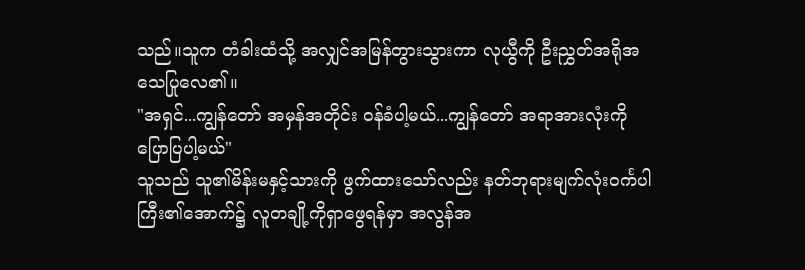သည်။သူက တံခါးထံသို့ အလျှင်အမြန်တွားသွားကာ လုယွီကို ဦးညွှတ်အရိုအသေပြုလေ၏။
"အရှင်...ကျွန်တော် အမှန်အတိုင်း ဝန်ခံပါ့မယ်...ကျွန်တော် အရာအားလုံးကို ပြောပြပါ့မယ်"
သူသည် သူ၏မိန်းမနှင့်သားကို ဖွက်ထားသော်လည်း နတ်ဘုရားမျက်လုံးဝင်္ကပါကြီး၏အောက်၌ လူတချို့ကိုရှာဖွေရန်မှာ အလွန်အ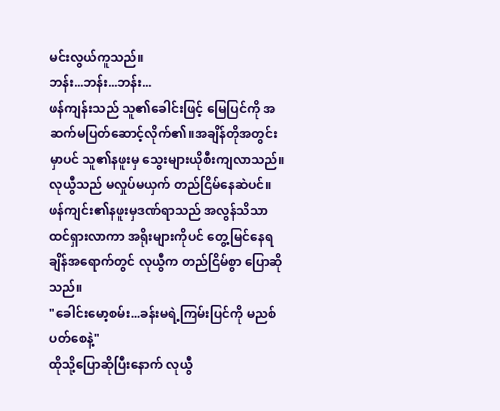မင်းလွယ်ကူသည်။
ဘန်း...ဘန်း...ဘန်း...
ဖန်ကျန်းသည် သူ၏ခေါင်းဖြင့် မြေပြင်ကို အဆက်မပြတ်ဆောင့်လိုက်၏။အချိန်တိုအတွင်းမှာပင် သူ၏နဖူးမှ သွေးများယိုစီးကျလာသည်။
လုယွီသည် မလှုပ်မယှက် တည်ငြိမ်နေဆဲပင်။
ဖန်ကျင်း၏နဖူးမှဒဏ်ရာသည် အလွန်သိသာထင်ရှားလာကာ အရိုးများကိုပင် တွေ့မြင်နေရချိန်အရောက်တွင် လုယွီက တည်ငြိမ်စွာ ပြောဆိုသည်။
"ခေါင်းမော့စမ်း...ခန်းမရဲ့ကြမ်းပြင်ကို မညစ်ပတ်စေနဲ့"
ထိုသို့ပြောဆိုပြီးနောက် လုယွီ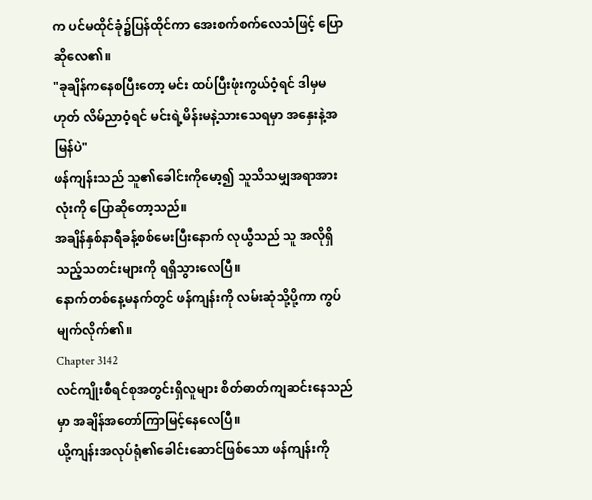က ပင်မထိုင်ခုံ၌ပြန်ထိုင်ကာ အေးစက်စက်လေသံဖြင့် ပြောဆိုလေ၏။
"ခုချိန်ကနေစပြီးတော့ မင်း ထပ်ပြီးဖုံးကွယ်ဝံ့ရင် ဒါမှမဟုတ် လိမ်ညာဝံ့ရင် မင်းရဲ့မိန်းမနဲ့သားသေရမှာ အနှေးနဲ့အမြန်ပဲ"
ဖန်ကျန်းသည် သူ၏ခေါင်းကိုမော့၍ သူသိသမျှအရာအားလုံးကို ပြောဆိုတော့သည်။
အချိန်နှစ်နာရီခန့်စစ်မေးပြီးနောက် လုယွီသည် သူ အလိုရှိသည့်သတင်းများကို ရရှိသွားလေပြီ။
နောက်တစ်နေ့မနက်တွင် ဖန်ကျန်းကို လမ်းဆုံသို့ပို့ကာ ကွပ်မျက်လိုက်၏။
Chapter 3142
လင်ကျိုးစီရင်စုအတွင်းရှိလူများ စိတ်ဓာတ်ကျဆင်းနေသည်မှာ အချိန်အတော်ကြာမြင့်နေလေပြီ။
ယို့ကျန်းအလုပ်ရုံ၏ခေါင်းဆောင်ဖြစ်သော ဖန်ကျန်းကို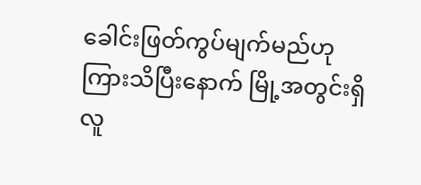ခေါင်းဖြတ်ကွပ်မျက်မည်ဟု ကြားသိပြီးနောက် မြို့အတွင်းရှိလူ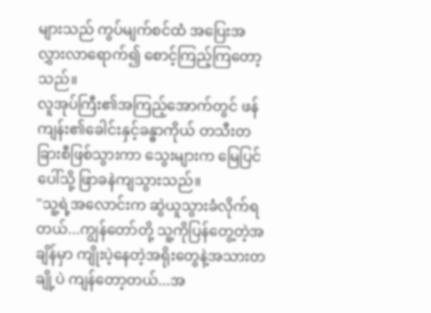များသည် ကွပ်မျက်စင်ထံ အပြေးအလွှားလာရောက်၍ စောင့်ကြည့်ကြတော့သည်။
လူအုပ်ကြီး၏အကြည့်အောက်တွင် ဖန်ကျန်း၏ခေါင်းနှင့်ခန္ဓာကိုယ် တသီးတခြားစီဖြစ်သွားကာ သွေးများက မြေပြင်ပေါ်သို့ ဖြာခနဲကျသွားသည်။
"သူ့ရဲ့အလောင်းက ဆွဲယူသွားခံလိုက်ရတယ်...ကျွန်တော်တို့ သူ့ကိုပြန်တွေ့တဲ့အချိန်မှာ ကျိုးပဲ့နေတဲ့အရိုးတွေနဲ့အသားတချို့ပဲ ကျန်တော့တယ်...အ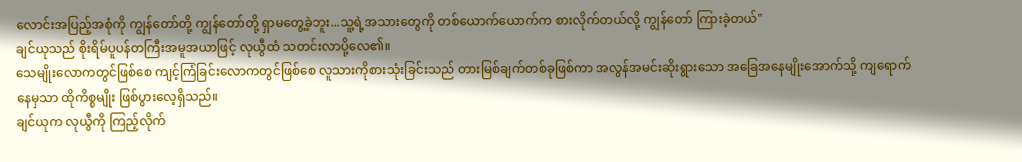လောင်းအပြည့်အစုံကို ကျွန်တော်တို့ ကျွန်တော်တို့ ရှာမတွေ့ခဲ့ဘူး...သူ့ရဲ့အသားတွေကို တစ်ယောက်ယောက်က စားလိုက်တယ်လို့ ကျွန်တော် ကြားခဲ့တယ်"
ချင်ယုသည် စိုးရိမ်ပူပန်တကြီးအမူအယာဖြင့် လုယွီထံ သတင်းလာပို့လေ၏။
သေမျိုးလောကတွင်ဖြစ်စေ ကျင့်ကြံခြင်းလောကတွင်ဖြစ်စေ လူသားကိုစားသုံးခြင်းသည် တားမြစ်ချက်တစ်ခုဖြစ်ကာ အလွန်အမင်းဆိုးရွားသော အခြေအနေမျိုးအောက်သို့ ကျရောက်နေမှသာ ထိုကိစ္စမျိုး ဖြစ်ပွားလေ့ရှိသည်။
ချင်ယုက လုယွီကို ကြည့်လိုက်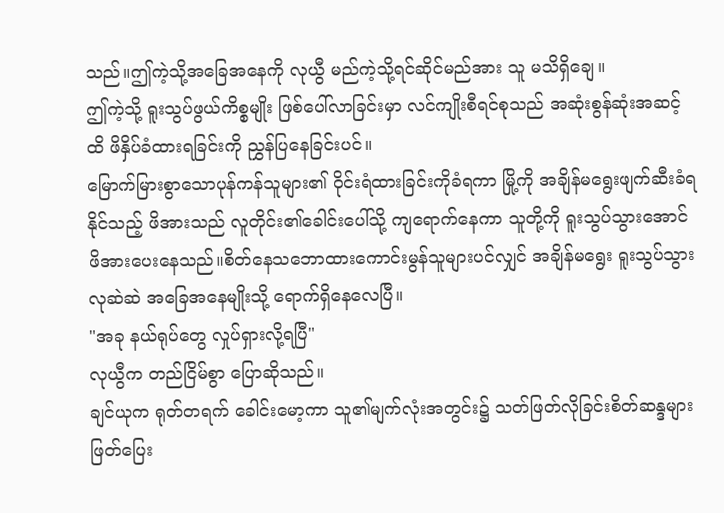သည်။ဤကဲ့သို့အခြေအနေကို လုယွီ မည်ကဲ့သို့ရင်ဆိုင်မည်အား သူ မသိရှိချေ။
ဤကဲ့သို့ ရူးသွပ်ဖွယ်ကိစ္စမျိုး ဖြစ်ပေါ်လာခြင်းမှာ လင်ကျိုးစီရင်စုသည် အဆုံးစွန်ဆုံးအဆင့်ထိ ဖိနှိပ်ခံထားရခြင်းကို ညွှန်ပြနေခြင်းပင်။
မြောက်မြားစွာသောပုန်ကန်သူများ၏ ဝိုင်းရံထားခြင်းကိုခံရကာ မြို့ကို အချိန်မရွေးဖျက်ဆီးခံရနိုင်သည့် ဖိအားသည် လူတိုင်း၏ခေါင်းပေါ်သို့ ကျရောက်နေကာ သူတို့ကို ရူးသွပ်သွားအောင် ဖိအားပေးနေသည်။စိတ်နေသဘောထားကောင်းမွန်သူများပင်လျှင် အချိန်မရွေး ရူးသွပ်သွားလုဆဲဆဲ အခြေအနေမျိုးသို့ ရောက်ရှိနေလေပြီ။
"အခု နယ်ရုပ်တွေ လှုပ်ရှားလို့ရပြီ"
လုယွီက တည်ငြိမ်စွာ ပြောဆိုသည်။
ချင်ယုက ရုတ်တရက် ခေါင်းမော့ကာ သူ၏မျက်လုံးအတွင်း၌ သတ်ဖြတ်လိုခြင်းစိတ်ဆန္ဒများ ဖြတ်ပြေး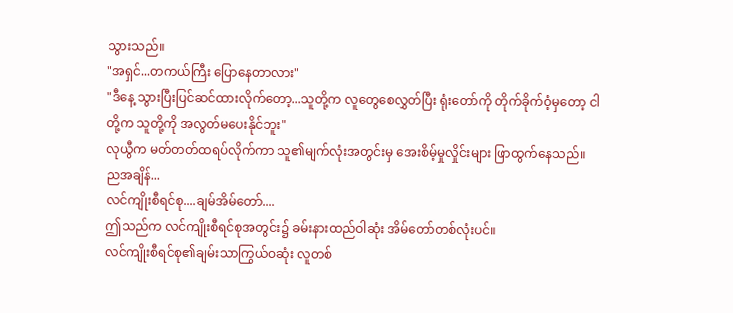သွားသည်။
"အရှင်...တကယ်ကြီး ပြောနေတာလား"
"ဒီနေ့ သွားပြီးပြင်ဆင်ထားလိုက်တော့...သူတို့က လူတွေစေလွှတ်ပြီး ရုံးတော်ကို တိုက်ခိုက်ဝံ့မှတော့ ငါတို့က သူတို့ကို အလွတ်မပေးနိုင်ဘူး"
လုယွီက မတ်တတ်ထရပ်လိုက်ကာ သူ၏မျက်လုံးအတွင်းမှ အေးစိမ့်မှုလှိုင်းများ ဖြာထွက်နေသည်။
ညအချိန်...
လင်ကျိုးစီရင်စု....ချမ်အိမ်တော်....
ဤသည်က လင်ကျိုးစီရင်စုအတွင်း၌ ခမ်းနားထည်ဝါဆုံး အိမ်တော်တစ်လုံးပင်။
လင်ကျိုးစီရင်စု၏ချမ်းသာကြွယ်ဝဆုံး လူတစ်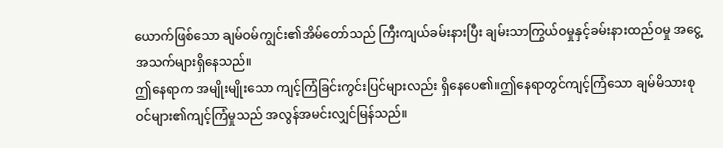ယောက်ဖြစ်သော ချမ်ဝမ်ကျွင်း၏အိမ်တော်သည် ကြီးကျယ်ခမ်းနားပြီး ချမ်းသာကြွယ်ဝမှုနှင့်ခမ်းနားထည်ဝမှု အငွေ့အသက်များရှိနေသည်။
ဤနေရာက အမျိုးမျိုးသော ကျင့်ကြံခြင်းကွင်းပြင်များလည်း ရှိနေပေ၏။ဤနေရာတွင်ကျင့်ကြံသော ချမ်မိသားစုဝင်များ၏ကျင့်ကြံမှုသည် အလွန်အမင်းလျှင်မြန်သည်။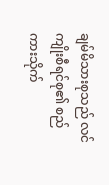ချမ်မိသားစုသည် လင်ကျိုးစီရင်စု၏ စည်ကားသိုက်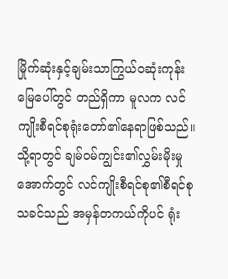မြိုက်ဆုံးနှင့်ချမ်းသာကြွယ်ဝဆုံးကုန်းမြေပေါ်တွင် တည်ရှိကာ မူလက လင်ကျိုးစီရင်စုရုံးတော်၏နေရာဖြစ်သည်။သို့ရာတွင် ချမ်ဝမ်ကျွင်း၏လွှမ်းမိုးမှုအောက်တွင် လင်ကျိုးစီရင်စု၏စီရင်စုသခင်သည် အမှန်တကယ်ကိုပင် ရုံး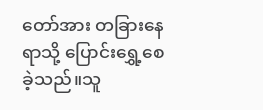တော်အား တခြားနေရာသို့ ပြောင်းရွှေ့စေခဲ့သည်။သူ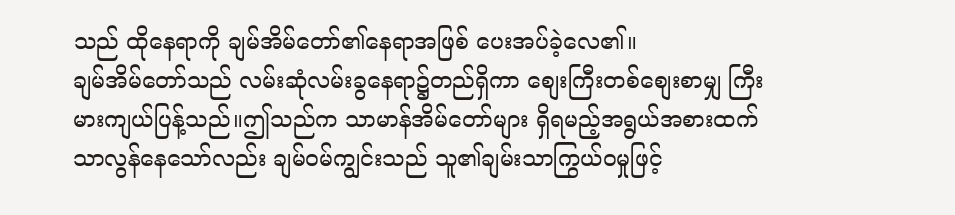သည် ထိုနေရာကို ချမ်အိမ်တော်၏နေရာအဖြစ် ပေးအပ်ခဲ့လေ၏။
ချမ်အိမ်တော်သည် လမ်းဆုံလမ်းခွနေရာ၌တည်ရှိကာ စျေးကြီးတစ်စျေးစာမျှ ကြီးမားကျယ်ပြန့်သည်။ဤသည်က သာမာန်အိမ်တော်များ ရှိရမည့်အရွယ်အစားထက် သာလွန်နေသော်လည်း ချမ်ဝမ်ကျွင်းသည် သူ၏ချမ်းသာကြွယ်ဝမှုဖြင့်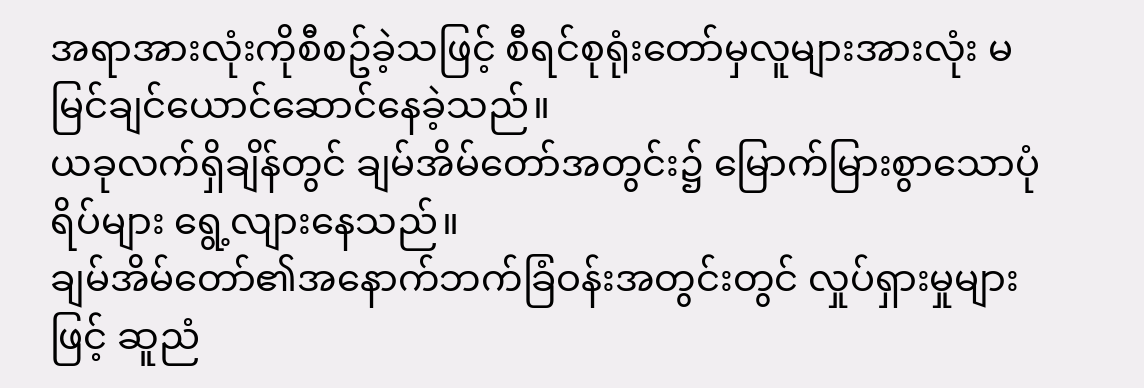အရာအားလုံးကိုစီစဥ်ခဲ့သဖြင့် စီရင်စုရုံးတော်မှလူများအားလုံး မမြင်ချင်ယောင်ဆောင်နေခဲ့သည်။
ယခုလက်ရှိချိန်တွင် ချမ်အိမ်တော်အတွင်း၌ မြောက်မြားစွာသောပုံရိပ်များ ရွေ့လျားနေသည်။
ချမ်အိမ်တော်၏အနောက်ဘက်ခြံဝန်းအတွင်းတွင် လှုပ်ရှားမှုများဖြင့် ဆူညံ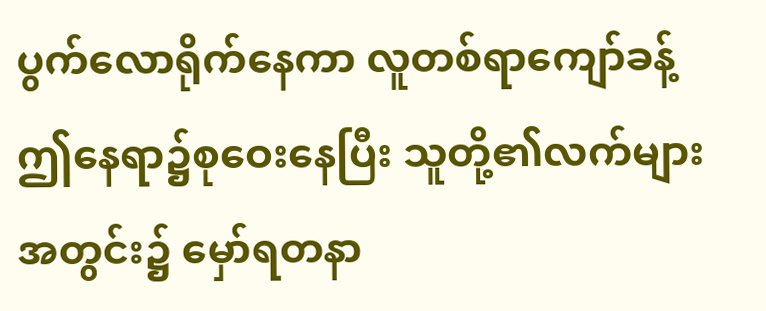ပွက်လောရိုက်နေကာ လူတစ်ရာကျော်ခန့် ဤနေရာ၌စုဝေးနေပြီး သူတို့၏လက်များအတွင်း၌ မှော်ရတနာ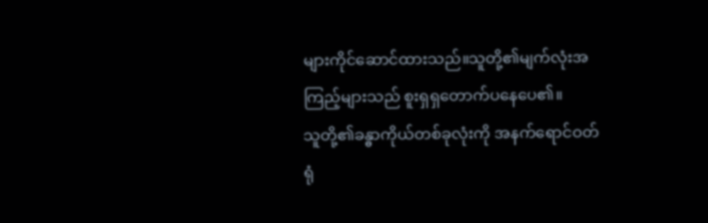များကိုင်ဆောင်ထားသည်။သူတို့၏မျက်လုံးအကြည့်များသည် စူးရှရှတောက်ပနေပေ၏။
သူတို့၏ခန္ဓာကိုယ်တစ်ခုလုံးကို အနက်ရောင်ဝတ်ရုံ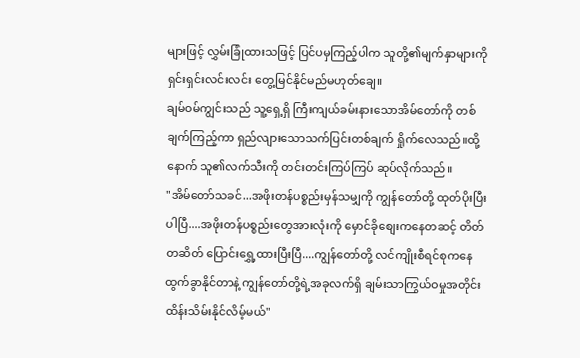များဖြင့် လွှမ်းခြုံထားသဖြင့် ပြင်ပမှကြည့်ပါက သူတို့၏မျက်နှာများကို ရှင်းရှင်းလင်းလင်း တွေ့မြင်နိုင်မည်မဟုတ်ချေ။
ချမ်ဝမ်ကျွင်းသည် သူ့ရှေ့ရှိ ကြီးကျယ်ခမ်းနားသောအိမ်တော်ကို တစ်ချက်ကြည့်ကာ ရှည်လျားသောသက်ပြင်းတစ်ချက် ရှိုက်လေသည်။ထို့နောက် သူ၏လက်သီးကို တင်းတင်းကြပ်ကြပ် ဆုပ်လိုက်သည်။
"အိမ်တော်သခင်...အဖိုးတန်ပစ္စည်းမှန်သမျှကို ကျွန်တော်တို့ ထုတ်ပိုးပြီးပါပြီ....အဖိုးတန်ပစ္စည်းတွေအားလုံးကို မှောင်ခိုစျေးကနေတဆင့် တိတ်တဆိတ် ပြောင်းရွှေ့ထားပြီးပြီ....ကျွန်တော်တို့ လင်ကျိုးစီရင်စုကနေ ထွက်ခွာနိုင်တာနဲ့ ကျွန်တော်တို့ရဲ့အခုလက်ရှိ ချမ်းသာကြွယ်ဝမှုအတိုင်း ထိန်းသိမ်းနိုင်လိမ့်မယ်"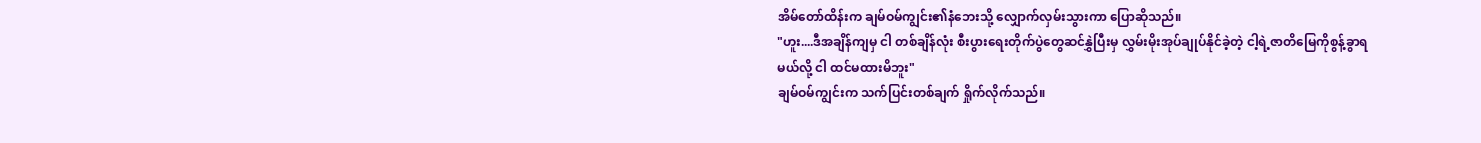အိမ်တော်ထိန်းက ချမ်ဝမ်ကျွင်း၏နံဘေးသို့ လျှောက်လှမ်းသွားကာ ပြောဆိုသည်။
"ဟူး....ဒီအချိန်ကျမှ ငါ တစ်ချိန်လုံး စီးပွားရေးတိုက်ပွဲတွေဆင်နွှဲပြီးမှ လွှမ်းမိုးအုပ်ချုပ်နိုင်ခဲ့တဲ့ ငါ့ရဲ့ဇာတိမြေကိုစွန့်ခွာရမယ်လို့ ငါ ထင်မထားမိဘူး"
ချမ်ဝမ်ကျွင်းက သက်ပြင်းတစ်ချက် ရှိုက်လိုက်သည်။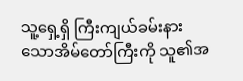သူ့ရှေ့ရှိ ကြီးကျယ်ခမ်းနားသောအိမ်တော်ကြီးကို သူ၏အ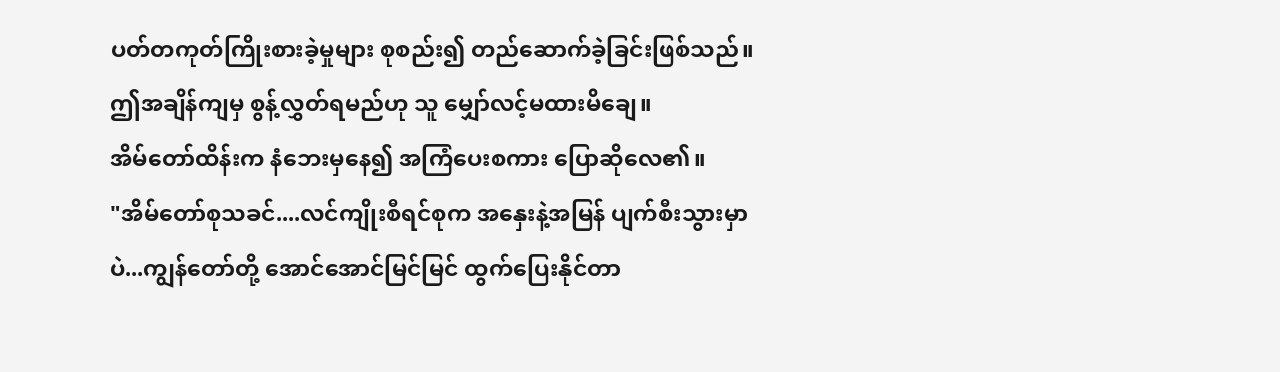ပတ်တကုတ်ကြိုးစားခဲ့မှုများ စုစည်း၍ တည်ဆောက်ခဲ့ခြင်းဖြစ်သည်။ဤအချိန်ကျမှ စွန့်လွှတ်ရမည်ဟု သူ မျှော်လင့်မထားမိချေ။
အိမ်တော်ထိန်းက နံဘေးမှနေ၍ အကြံပေးစကား ပြောဆိုလေ၏။
"အိမ်တော်စုသခင်....လင်ကျိုးစီရင်စုက အနှေးနဲ့အမြန် ပျက်စီးသွားမှာပဲ...ကျွန်တော်တို့ အောင်အောင်မြင်မြင် ထွက်ပြေးနိုင်တာ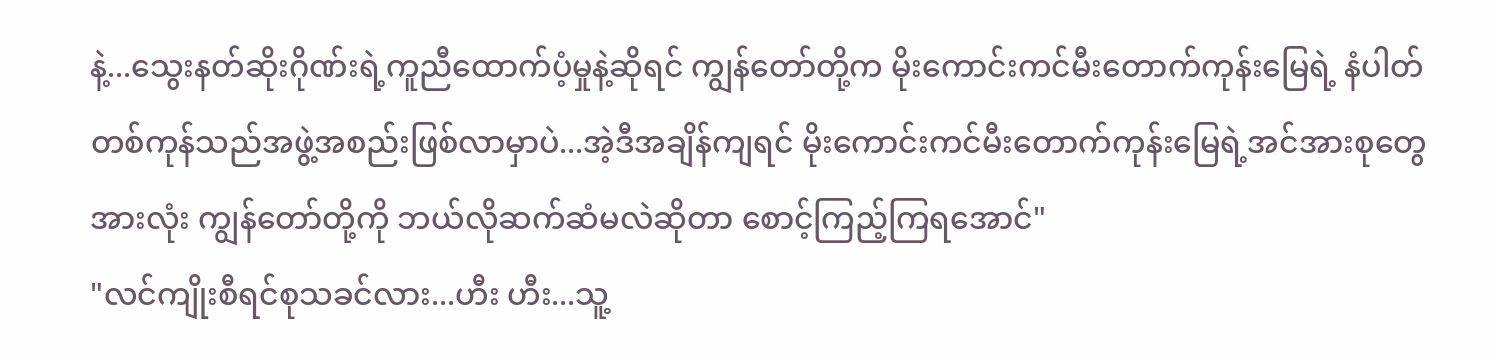နဲ့...သွေးနတ်ဆိုးဂိုဏ်းရဲ့ကူညီထောက်ပံ့မှုနဲ့ဆိုရင် ကျွန်တော်တို့က မိုးကောင်းကင်မီးတောက်ကုန်းမြေရဲ့ နံပါတ်တစ်ကုန်သည်အဖွဲ့အစည်းဖြစ်လာမှာပဲ...အဲ့ဒီအချိန်ကျရင် မိုးကောင်းကင်မီးတောက်ကုန်းမြေရဲ့အင်အားစုတွေအားလုံး ကျွန်တော်တို့ကို ဘယ်လိုဆက်ဆံမလဲဆိုတာ စောင့်ကြည့်ကြရအောင်"
"လင်ကျိုးစီရင်စုသခင်လား...ဟီး ဟီး...သူ့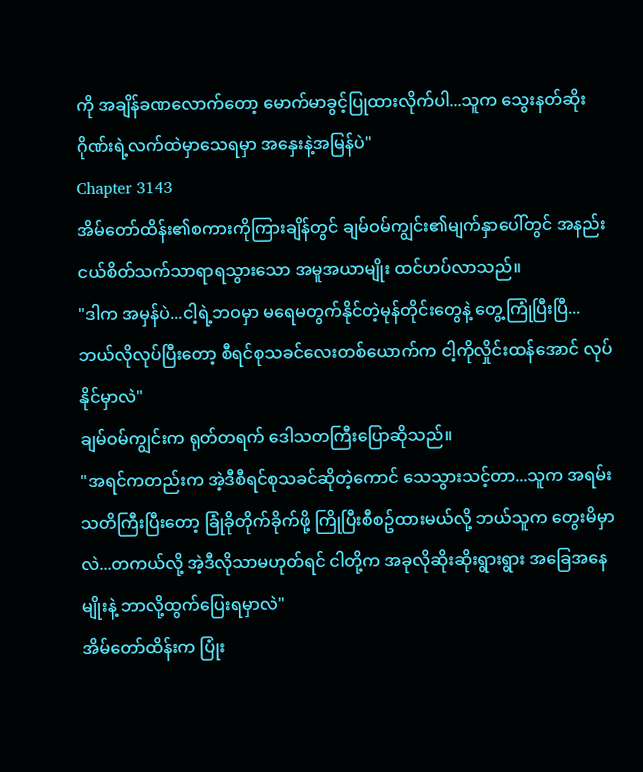ကို အချိန်ခဏလောက်တော့ မောက်မာခွင့်ပြုထားလိုက်ပါ...သူက သွေးနတ်ဆိုးဂိုဏ်းရဲ့လက်ထဲမှာသေရမှာ အနှေးနဲ့အမြန်ပဲ"
Chapter 3143
အိမ်တော်ထိန်း၏စကားကိုကြားချိန်တွင် ချမ်ဝမ်ကျွင်း၏မျက်နှာပေါ်တွင် အနည်းငယ်စိတ်သက်သာရာရသွားသော အမူအယာမျိုး ထင်ဟပ်လာသည်။
"ဒါက အမှန်ပဲ...ငါ့ရဲ့ဘဝမှာ မရေမတွက်နိုင်တဲ့မုန်တိုင်းတွေနဲ့ တွေ့ကြုံပြီးပြီ...ဘယ်လိုလုပ်ပြီးတော့ စီရင်စုသခင်လေးတစ်ယောက်က ငါ့ကိုလှိုင်းထန်အောင် လုပ်နိုင်မှာလဲ"
ချမ်ဝမ်ကျွင်းက ရုတ်တရက် ဒေါသတကြီးပြောဆိုသည်။
"အရင်ကတည်းက အဲ့ဒီစီရင်စုသခင်ဆိုတဲ့ကောင် သေသွားသင့်တာ...သူက အရမ်းသတိကြီးပြီးတော့ ခြုံခိုတိုက်ခိုက်ဖို့ ကြိုပြီးစီစဥ်ထားမယ်လို့ ဘယ်သူက တွေးမိမှာလဲ...တကယ်လို့ အဲ့ဒီလိုသာမဟုတ်ရင် ငါတို့က အခုလိုဆိုးဆိုးရွားရွား အခြေအနေမျိုးနဲ့ ဘာလို့ထွက်ပြေးရမှာလဲ"
အိမ်တော်ထိန်းက ပြုံး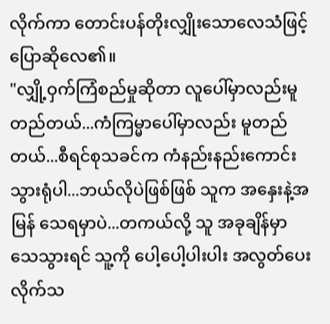လိုက်ကာ တောင်းပန်တိုးလျှိုးသောလေသံဖြင့် ပြောဆိုလေ၏။
"လျှို့ဝှက်ကြံစည်မှုဆိုတာ လူပေါ်မှာလည်းမူတည်တယ်...ကံကြမ္မာပေါ်မှာလည်း မူတည်တယ်...စီရင်စုသခင်က ကံနည်းနည်းကောင်းသွားရုံပါ...ဘယ်လိုပဲဖြစ်ဖြစ် သူက အနှေးနဲ့အမြန် သေရမှာပဲ...တကယ်လို့ သူ အခုချိန်မှာ သေသွားရင် သူ့ကို ပေါ့ပေါ့ပါးပါး အလွတ်ပေးလိုက်သ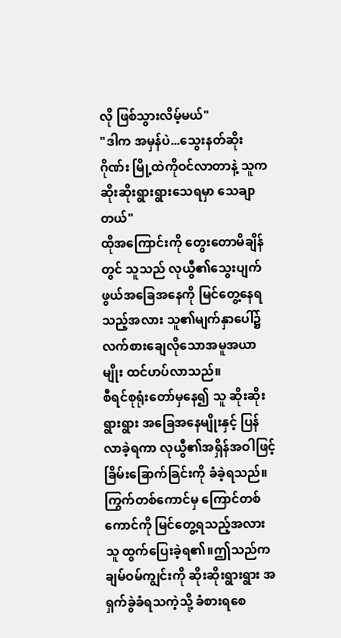လို ဖြစ်သွားလိမ့်မယ်"
"ဒါက အမှန်ပဲ...သွေးနတ်ဆိုးဂိုဏ်း မြို့ထဲကိုဝင်လာတာနဲ့ သူက ဆိုးဆိုးရွားရွားသေရမှာ သေချာတယ်"
ထိုအကြောင်းကို တွေးတောမိချိန်တွင် သူသည် လုယွီ၏သွေးပျက်ဖွယ်အခြေအနေကို မြင်တွေ့နေရသည့်အလား သူ၏မျက်နှာပေါ်၌ လက်စားချေလိုသောအမူအယာမျိုး ထင်ဟပ်လာသည်။
စီရင်စုရုံးတော်မှနေ၍ သူ ဆိုးဆိုးရွားရွား အခြေအနေမျိုးနှင့် ပြန်လာခဲ့ရကာ လုယွီ၏အရှိန်အဝါဖြင့် ခြိမ်းခြောက်ခြင်းကို ခံခဲ့ရသည်။ကြွက်တစ်ကောင်မှ ကြောင်တစ်ကောင်ကို မြင်တွေ့ရသည့်အလား သူ ထွက်ပြေးခဲ့ရ၏။ဤသည်က ချမ်ဝမ်ကျွင်းကို ဆိုးဆိုးရွားရွား အရှက်ခွဲခံရသကဲ့သို့ ခံစားရစေ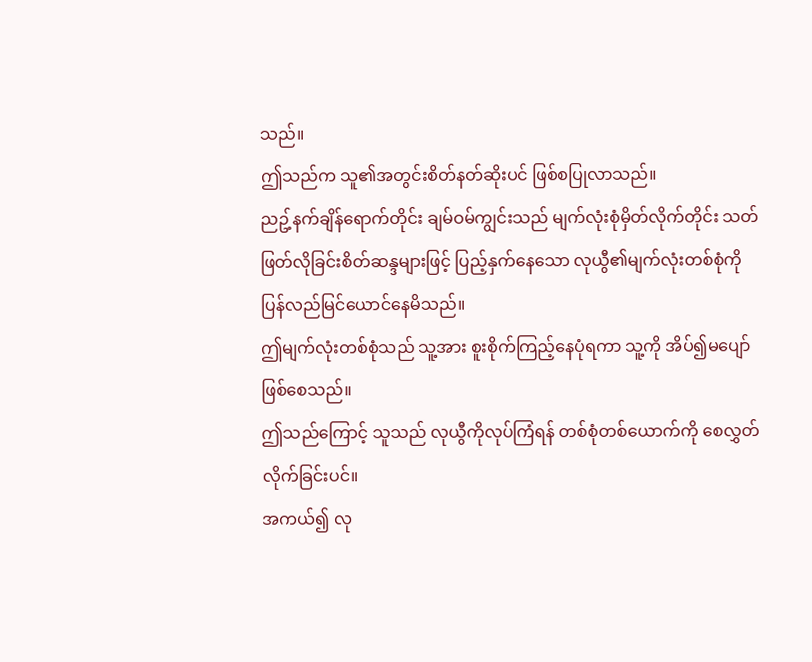သည်။
ဤသည်က သူ၏အတွင်းစိတ်နတ်ဆိုးပင် ဖြစ်စပြုလာသည်။
ညဥ့်နက်ချိန်ရောက်တိုင်း ချမ်ဝမ်ကျွင်းသည် မျက်လုံးစုံမှိတ်လိုက်တိုင်း သတ်ဖြတ်လိုခြင်းစိတ်ဆန္ဒများဖြင့် ပြည့်နှက်နေသော လုယွီ၏မျက်လုံးတစ်စုံကို ပြန်လည်မြင်ယောင်နေမိသည်။
ဤမျက်လုံးတစ်စုံသည် သူ့အား စူးစိုက်ကြည့်နေပုံရကာ သူ့ကို အိပ်၍မပျော်ဖြစ်စေသည်။
ဤသည်ကြောင့် သူသည် လုယွီကိုလုပ်ကြံရန် တစ်စုံတစ်ယောက်ကို စေလွှတ်လိုက်ခြင်းပင်။
အကယ်၍ လု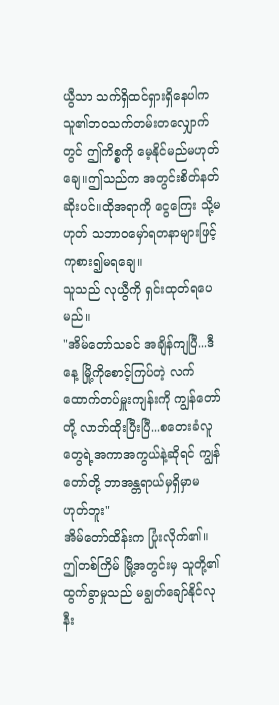ယွီသာ သက်ရှိထင်ရှားရှိနေပါက သူ၏ဘဝသက်တမ်းတလျှောက်တွင် ဤကိစ္စကို မေ့နိုင်မည်မဟုတ်ချေ။ဤသည်က အတွင်းစိတ်နတ်ဆိုးပင်။ထိုအရာကို ငွေကြေး သို့မဟုတ် သဘာဝမှော်ရတနာများဖြင့် ကုစား၍မရချေ။
သူသည် လုယွီကို ရှင်းထုတ်ရပေမည်။
"အိမ်တော်သခင် အချိန်ကျပြီ...ဒီနေ့ မြို့ကိုစောင့်ကြပ်တဲ့ လက်ထောက်တပ်မှူးကျန်းကို ကျွန်တော်တို့ လာဘ်ထိုးပြီးပြီ...စတေးခံလူတွေရဲ့အကာအကွယ်နဲ့ဆိုရင် ကျွန်တော်တို့ ဘာအန္တရာယ်မှရှိမှာမဟုတ်ဘူး"
အိမ်တော်ထိန်းက ပြုံးလိုက်၏။
ဤတစ်ကြိမ် မြို့အတွင်းမှ သူတို့၏ထွက်ခွာမှုသည် မချွတ်ချော်နိုင်လုနီး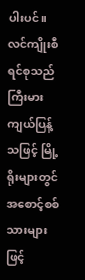ပါးပင်။
လင်ကျိုးစီရင်စုသည် ကြီးမားကျယ်ပြန့်သဖြင့် မြို့ရိုးများတွင် အစောင့်စစ်သားများဖြင့်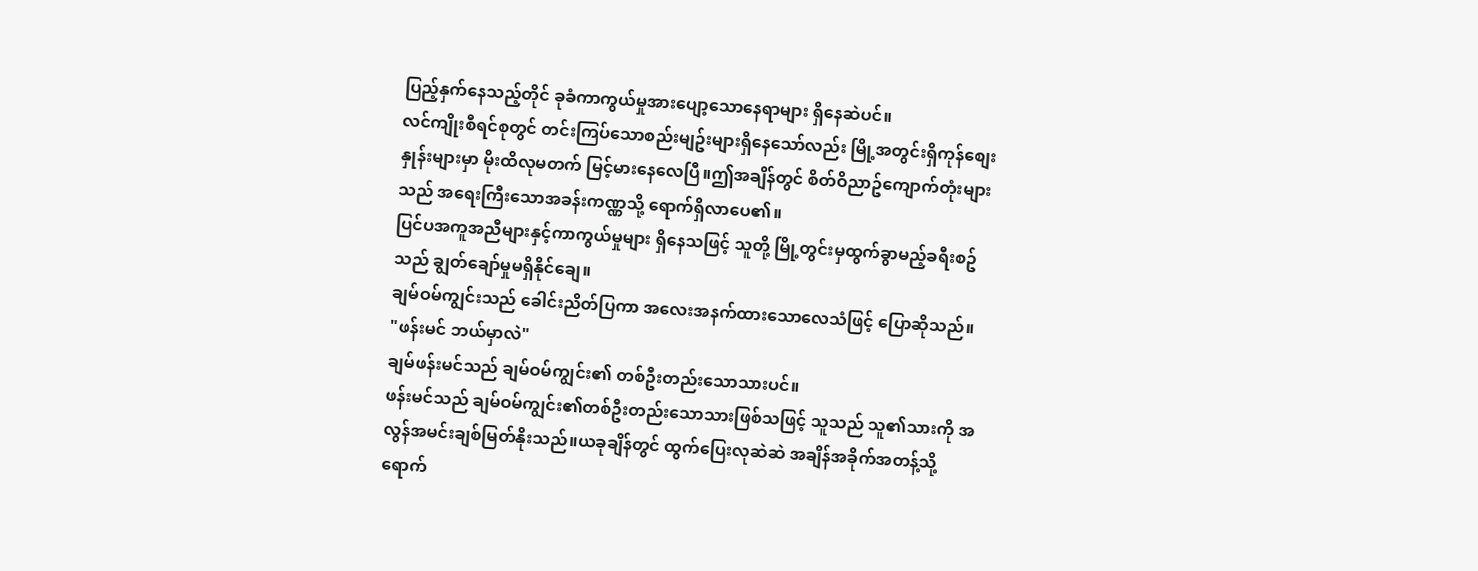ပြည့်နှက်နေသည့်တိုင် ခုခံကာကွယ်မှုအားပျော့သောနေရာများ ရှိနေဆဲပင်။
လင်ကျိုးစီရင်စုတွင် တင်းကြပ်သောစည်းမျဥ်းများရှိနေသော်လည်း မြို့အတွင်းရှိကုန်စျေးနှုန်းများမှာ မိုးထိလုမတက် မြင့်မားနေလေပြီ။ဤအချိန်တွင် စိတ်ဝိညာဥ်ကျောက်တုံးများသည် အရေးကြီးသောအခန်းကဏ္ဏသို့ ရောက်ရှိလာပေ၏။
ပြင်ပအကူအညီများနှင့်ကာကွယ်မှုများ ရှိနေသဖြင့် သူတို့ မြို့တွင်းမှထွက်ခွာမည့်ခရီးစဥ်သည် ချွတ်ချော်မှုမရှိနိုင်ချေ။
ချမ်ဝမ်ကျွင်းသည် ခေါင်းညိတ်ပြကာ အလေးအနက်ထားသောလေသံဖြင့် ပြောဆိုသည်။
"ဖန်းမင် ဘယ်မှာလဲ"
ချမ်ဖန်းမင်သည် ချမ်ဝမ်ကျွင်း၏ တစ်ဦးတည်းသောသားပင်။
ဖန်းမင်သည် ချမ်ဝမ်ကျွင်း၏တစ်ဦးတည်းသောသားဖြစ်သဖြင့် သူသည် သူ၏သားကို အလွန်အမင်းချစ်မြတ်နိုးသည်။ယခုချိန်တွင် ထွက်ပြေးလုဆဲဆဲ အချိန်အခိုက်အတန့်သို့ ရောက်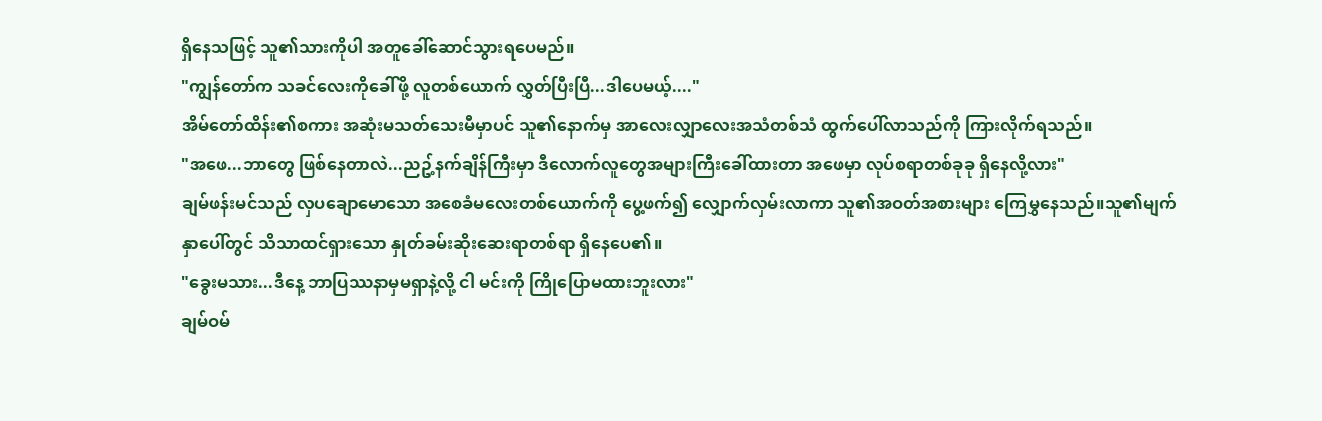ရှိနေသဖြင့် သူ၏သားကိုပါ အတူခေါ်ဆောင်သွားရပေမည်။
"ကျွန်တော်က သခင်လေးကိုခေါ်ဖို့ လူတစ်ယောက် လွှတ်ပြီးပြီ...ဒါပေမယ့်...."
အိမ်တော်ထိန်း၏စကား အဆုံးမသတ်သေးမီမှာပင် သူ၏နောက်မှ အာလေးလျှာလေးအသံတစ်သံ ထွက်ပေါ်လာသည်ကို ကြားလိုက်ရသည်။
"အဖေ...ဘာတွေ ဖြစ်နေတာလဲ...ညဥ့်နက်ချိန်ကြီးမှာ ဒီလောက်လူတွေအများကြီးခေါ်ထားတာ အဖေမှာ လုပ်စရာတစ်ခုခု ရှိနေလို့လား"
ချမ်ဖန်းမင်သည် လှပချောမောသော အစေခံမလေးတစ်ယောက်ကို ပွေ့ဖက်၍ လျှောက်လှမ်းလာကာ သူ၏အဝတ်အစားများ ကြေမွှနေသည်။သူ၏မျက်နှာပေါ်တွင် သိသာထင်ရှားသော နှုတ်ခမ်းဆိုးဆေးရာတစ်ရာ ရှိနေပေ၏။
"ခွေးမသား...ဒီနေ့ ဘာပြဿနာမှမရှာနဲ့လို့ ငါ မင်းကို ကြိုပြောမထားဘူးလား"
ချမ်ဝမ်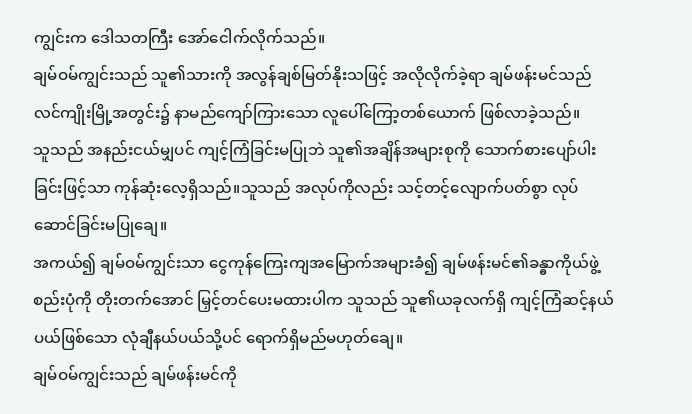ကျွင်းက ဒေါသတကြီး အော်ငေါက်လိုက်သည်။
ချမ်ဝမ်ကျွင်းသည် သူ၏သားကို အလွန်ချစ်မြတ်နိုးသဖြင့် အလိုလိုက်ခဲ့ရာ ချမ်ဖန်းမင်သည် လင်ကျိုးမြို့အတွင်း၌ နာမည်ကျော်ကြားသော လူပေါ်ကြော့တစ်ယောက် ဖြစ်လာခဲ့သည်။
သူသည် အနည်းငယ်မျှပင် ကျင့်ကြံခြင်းမပြုဘဲ သူ၏အချိန်အများစုကို သောက်စားပျော်ပါးခြင်းဖြင့်သာ ကုန်ဆုံးလေ့ရှိသည်။သူသည် အလုပ်ကိုလည်း သင့်တင့်လျောက်ပတ်စွာ လုပ်ဆောင်ခြင်းမပြုချေ။
အကယ်၍ ချမ်ဝမ်ကျွင်းသာ ငွေကုန်ကြေးကျအမြောက်အများခံ၍ ချမ်ဖန်းမင်၏ခန္ဓာကိုယ်ဖွဲ့စည်းပုံကို တိုးတက်အောင် မြှင့်တင်ပေးမထားပါက သူသည် သူ၏ယခုလက်ရှိ ကျင့်ကြံဆင့်နယ်ပယ်ဖြစ်သော လုံချီနယ်ပယ်သို့ပင် ရောက်ရှိမည်မဟုတ်ချေ။
ချမ်ဝမ်ကျွင်းသည် ချမ်ဖန်းမင်ကို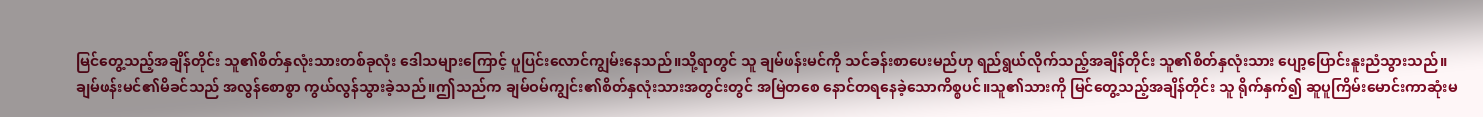မြင်တွေ့သည့်အချိန်တိုင်း သူ၏စိတ်နှလုံးသားတစ်ခုလုံး ဒေါသများကြောင့် ပူပြင်းလောင်ကျွမ်းနေသည်။သို့ရာတွင် သူ ချမ်ဖန်းမင်ကို သင်ခန်းစာပေးမည်ဟု ရည်ရွယ်လိုက်သည့်အချိန်တိုင်း သူ၏စိတ်နှလုံးသား ပျော့ပြောင်းနူးညံသွားသည်။
ချမ်ဖန်းမင်၏မိခင်သည် အလွန်စောစွာ ကွယ်လွန်သွားခဲ့သည်။ဤသည်က ချမ်ဝမ်ကျွင်း၏စိတ်နှလုံးသားအတွင်းတွင် အမြဲတစေ နောင်တရနေခဲ့သောကိစ္စပင်။သူ၏သားကို မြင်တွေ့သည့်အချိန်တိုင်း သူ ရိုက်နှက်၍ ဆူပူကြိမ်းမောင်းကာဆုံးမ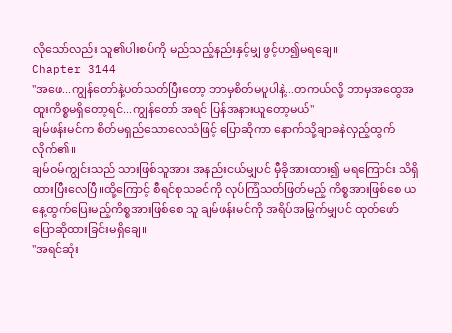လိုသော်လည်း သူ၏ပါးစပ်ကို မည်သည့်နည်းနှင့်မျှ ဖွင့်ဟ၍မရချေ။
Chapter 3144
"အဖေ...ကျွန်တော်နဲ့ပတ်သတ်ပြီးတော့ ဘာမှစိတ်မပူပါနဲ့...တကယ်လို့ ဘာမှအထွေအထူးကိစ္စမရှိတော့ရင်...ကျွန်တော် အရင် ပြန်အနားယူတော့မယ်"
ချမ်ဖန်းမင်က စိတ်မရှည်သောလေသံဖြင့် ပြောဆိုကာ နောက်သို့ချာခနဲလှည့်ထွက်လိုက်၏။
ချမ်ဝမ်ကျွင်းသည် သားဖြစ်သူအား အနည်းငယ်မျှပင် မှီခိုအားထား၍ မရကြောင်း သိရှိထားပြီးလေပြီ။ထို့ကြောင့် စီရင်စုသခင်ကို လုပ်ကြံသတ်ဖြတ်မည့် ကိစ္စအားဖြစ်စေ ယနေ့ထွက်ပြေးမည့်ကိစ္စအားဖြစ်စေ သူ ချမ်ဖန်းမင်ကို အရိပ်အမြွက်မျှပင် ထုတ်ဖော်ပြောဆိုထားခြင်းမရှိချေ။
"အရင်ဆုံး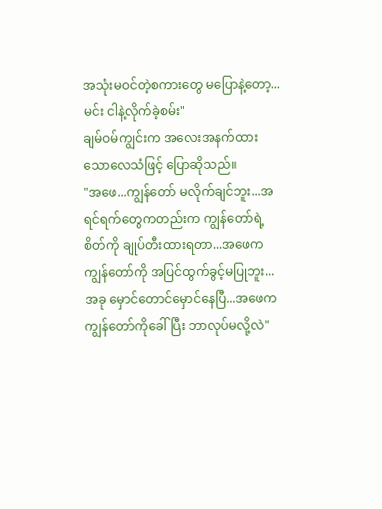အသုံးမဝင်တဲ့စကားတွေ မပြောနဲ့တော့...မင်း ငါနဲ့လိုက်ခဲ့စမ်း"
ချမ်ဝမ်ကျွင်းက အလေးအနက်ထားသောလေသံဖြင့် ပြောဆိုသည်။
"အဖေ...ကျွန်တော် မလိုက်ချင်ဘူး...အရင်ရက်တွေကတည်းက ကျွန်တော်ရဲ့စိတ်ကို ချုပ်တီးထားရတာ...အဖေက ကျွန်တော်ကို အပြင်ထွက်ခွင့်မပြုဘူး...အခု မှောင်တောင်မှောင်နေပြီ...အဖေက ကျွန်တော်ကိုခေါ်ပြီး ဘာလုပ်မလို့လဲ"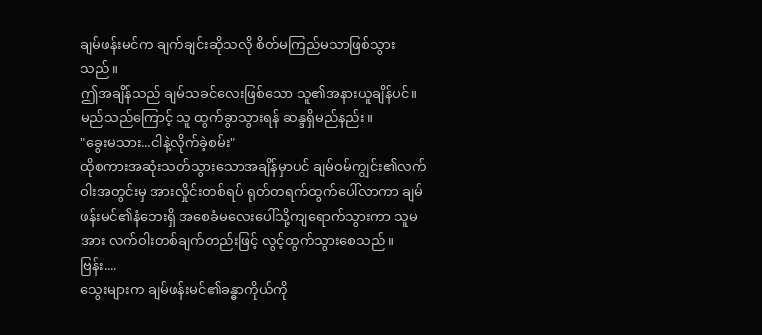ချမ်ဖန်းမင်က ချက်ချင်းဆိုသလို စိတ်မကြည်မသာဖြစ်သွားသည်။
ဤအချိန်သည် ချမ်သခင်လေးဖြစ်သော သူ၏အနားယူချိန်ပင်။မည်သည်ကြောင့် သူ ထွက်ခွာသွားရန် ဆန္ဒရှိမည်နည်း။
"ခွေးမသား...ငါနဲ့လိုက်ခဲ့စမ်း"
ထိုစကားအဆုံးသတ်သွားသောအချိန်မှာပင် ချမ်ဝမ်ကျွင်း၏လက်ဝါးအတွင်းမှ အားလှိုင်းတစ်ရပ် ရုတ်တရက်ထွက်ပေါ်လာကာ ချမ်ဖန်းမင်၏နံဘေးရှိ အစေခံမလေးပေါ်သို့ကျရောက်သွားကာ သူမအား လက်ဝါးတစ်ချက်တည်းဖြင့် လွင့်ထွက်သွားစေသည်။
ဗြန်း....
သွေးများက ချမ်ဖန်းမင်၏ခန္ဓာကိုယ်ကို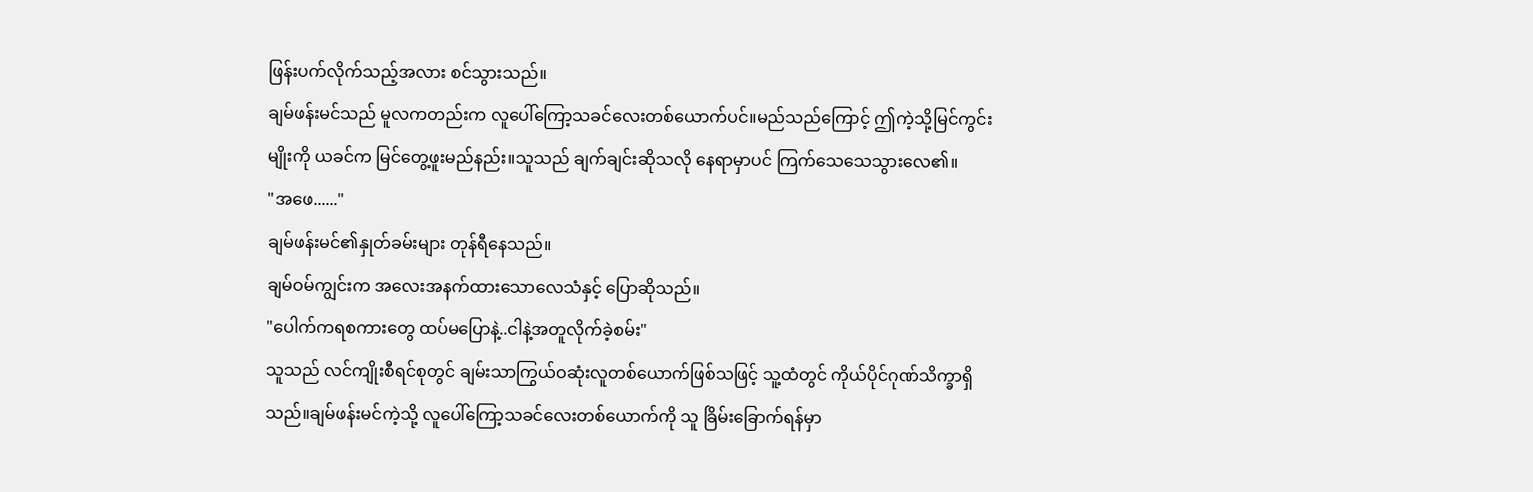ဖြန်းပက်လိုက်သည့်အလား စင်သွားသည်။
ချမ်ဖန်းမင်သည် မူလကတည်းက လူပေါ်ကြော့သခင်လေးတစ်ယောက်ပင်။မည်သည်ကြောင့် ဤကဲ့သို့မြင်ကွင်းမျိုးကို ယခင်က မြင်တွေ့ဖူးမည်နည်း။သူသည် ချက်ချင်းဆိုသလို နေရာမှာပင် ကြက်သေသေသွားလေ၏။
"အဖေ......"
ချမ်ဖန်းမင်၏နှုတ်ခမ်းများ တုန်ရီနေသည်။
ချမ်ဝမ်ကျွင်းက အလေးအနက်ထားသောလေသံနှင့် ပြောဆိုသည်။
"ပေါက်ကရစကားတွေ ထပ်မပြောနဲ့..ငါနဲ့အတူလိုက်ခဲ့စမ်း"
သူသည် လင်ကျိုးစီရင်စုတွင် ချမ်းသာကြွယ်ဝဆုံးလူတစ်ယောက်ဖြစ်သဖြင့် သူ့ထံတွင် ကိုယ်ပိုင်ဂုဏ်သိက္ခာရှိသည်။ချမ်ဖန်းမင်ကဲ့သို့ လူပေါ်ကြော့သခင်လေးတစ်ယောက်ကို သူ ခြိမ်းခြောက်ရန်မှာ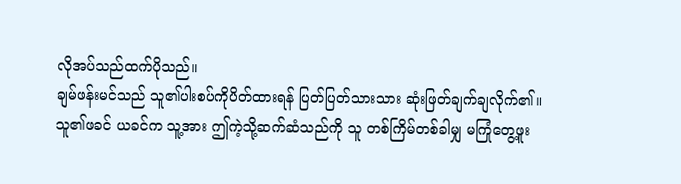လိုအပ်သည်ထက်ပိုသည်။
ချမ်ဖန်းမင်သည် သူ၏ပါးစပ်ကိုပိတ်ထားရန် ပြတ်ပြတ်သားသား ဆုံးဖြတ်ချက်ချလိုက်၏။
သူ၏ဖခင် ယခင်က သူ့အား ဤကဲ့သို့ဆက်ဆံသည်ကို သူ တစ်ကြိမ်တစ်ခါမျှ မကြုံတွေ့ဖူး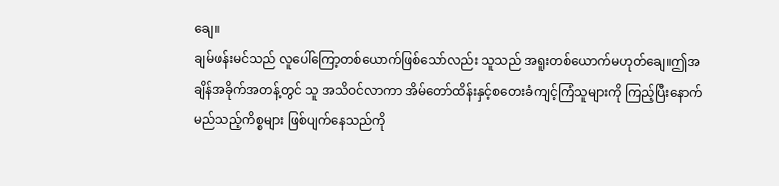ချေ။
ချမ်ဖန်းမင်သည် လူပေါ်ကြော့တစ်ယောက်ဖြစ်သော်လည်း သူသည် အရူးတစ်ယောက်မဟုတ်ချေ။ဤအချိန်အခိုက်အတန့်တွင် သူ အသိဝင်လာကာ အိမ်တော်ထိန်းနှင့်စတေးခံကျင့်ကြံသူများကို ကြည့်ပြီးနောက် မည်သည့်ကိစ္စများ ဖြစ်ပျက်နေသည်ကို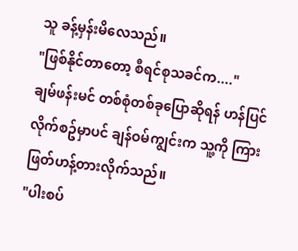သူ ခန့်မှန်းမိလေသည်။
"ဖြစ်နိုင်တာတော့ စီရင်စုသခင်က...."
ချမ်ဖန်းမင် တစ်စုံတစ်ခုပြောဆိုရန် ဟန်ပြင်လိုက်စဥ်မှာပင် ချန်ဝမ်ကျွင်းက သူ့ကို ကြားဖြတ်ဟန့်တားလိုက်သည်။
"ပါးစပ်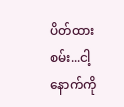ပိတ်ထားစမ်း...ငါ့နောက်ကို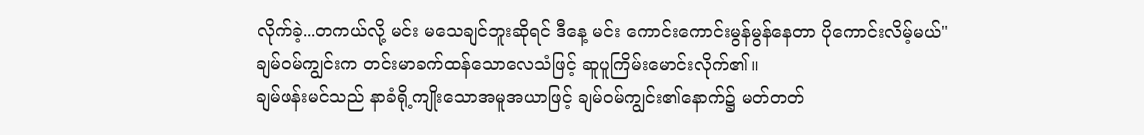လိုက်ခဲ့...တကယ်လို့ မင်း မသေချင်ဘူးဆိုရင် ဒီနေ့ မင်း ကောင်းကောင်းမွန်မွန်နေတာ ပိုကောင်းလိမ့်မယ်"
ချမ်ဝမ်ကျွင်းက တင်းမာခက်ထန်သောလေသံဖြင့် ဆူပူကြိမ်းမောင်းလိုက်၏။
ချမ်ဖန်းမင်သည် နာခံရို့ကျိုးသောအမူအယာဖြင့် ချမ်ဝမ်ကျွင်း၏နောက်၌ မတ်တတ်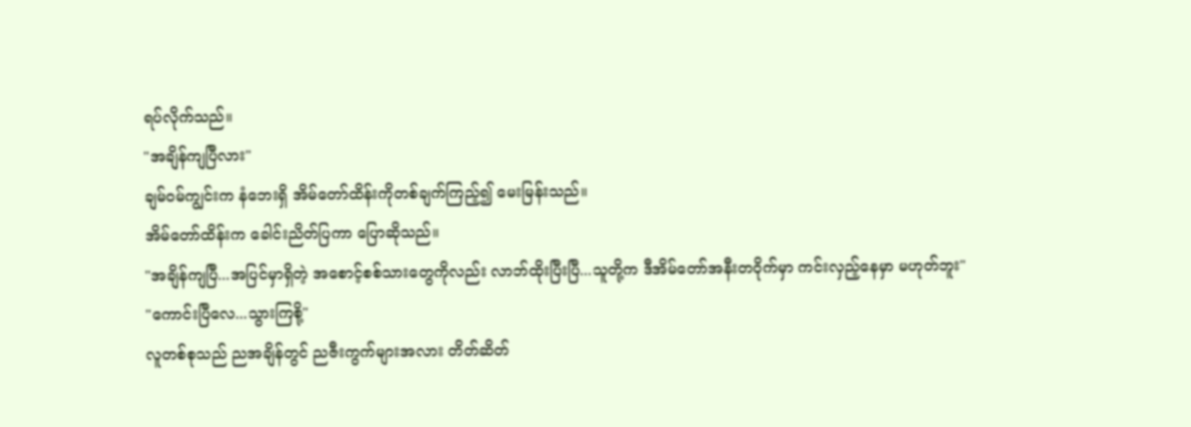ရပ်လိုက်သည်။
"အချိန်ကျပြီလား"
ချမ်ဝမ်ကျွင်းက နံဘေးရှိ အိမ်တော်ထိန်းကိုတစ်ချက်ကြည့်၍ မေးမြန်းသည်။
အိမ်တော်ထိန်းက ခေါင်းညိတ်ပြကာ ပြောဆိုသည်။
"အချိန်ကျပြီ...အပြင်မှာရှိတဲ့ အစောင့်စစ်သားတွေကိုလည်း လာဘ်ထိုးပြီးပြီ...သူတို့က ဒီအိမ်တော်အနီးတဝိုက်မှာ ကင်းလှည့်နေမှာ မဟုတ်ဘူး"
"ကောင်းပြီလေ...သွားကြစို့"
လူတစ်စုသည် ညအချိန်တွင် ညဇီးကွက်များအလား တိတ်ဆိတ်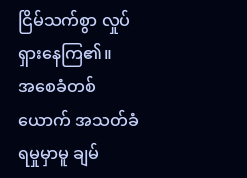ငြိမ်သက်စွာ လှုပ်ရှားနေကြ၏။
အစေခံတစ်ယောက် အသတ်ခံရမှုမှာမူ ချမ်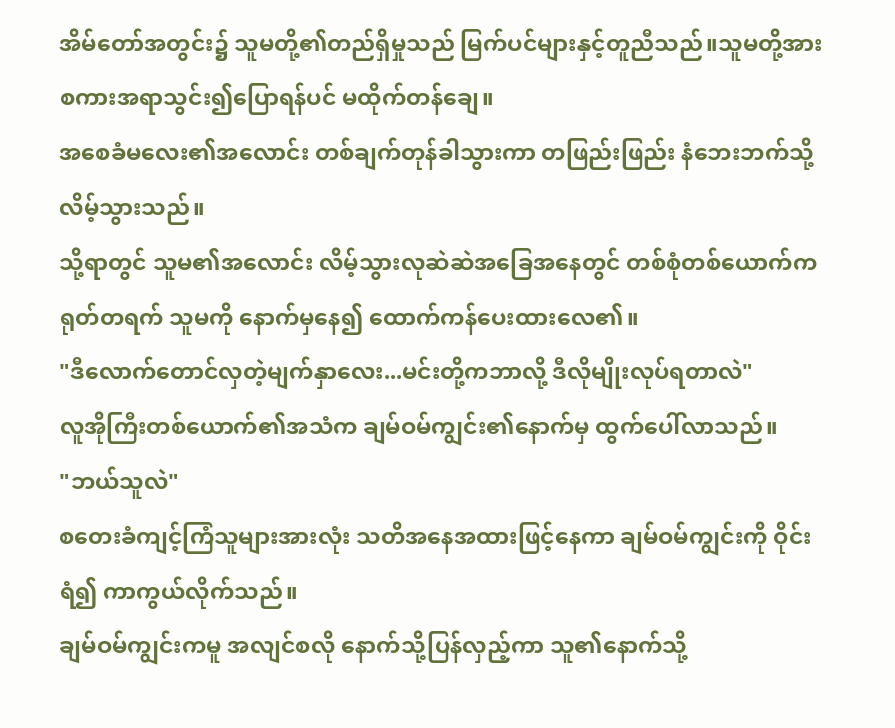အိမ်တော်အတွင်း၌ သူမတို့၏တည်ရှိမှုသည် မြက်ပင်များနှင့်တူညီသည်။သူမတို့အား စကားအရာသွင်း၍ပြောရန်ပင် မထိုက်တန်ချေ။
အစေခံမလေး၏အလောင်း တစ်ချက်တုန်ခါသွားကာ တဖြည်းဖြည်း နံဘေးဘက်သို့လိမ့်သွားသည်။
သို့ရာတွင် သူမ၏အလောင်း လိမ့်သွားလုဆဲဆဲအခြေအနေတွင် တစ်စုံတစ်ယောက်က ရုတ်တရက် သူမကို နောက်မှနေ၍ ထောက်ကန်ပေးထားလေ၏။
"ဒီလောက်တောင်လှတဲ့မျက်နှာလေး...မင်းတို့ကဘာလို့ ဒီလိုမျိုးလုပ်ရတာလဲ"
လူအိုကြီးတစ်ယောက်၏အသံက ချမ်ဝမ်ကျွင်း၏နောက်မှ ထွက်ပေါ်လာသည်။
"ဘယ်သူလဲ"
စတေးခံကျင့်ကြံသူများအားလုံး သတိအနေအထားဖြင့်နေကာ ချမ်ဝမ်ကျွင်းကို ဝိုင်းရံ၍ ကာကွယ်လိုက်သည်။
ချမ်ဝမ်ကျွင်းကမူ အလျင်စလို နောက်သို့ပြန်လှည့်ကာ သူ၏နောက်သို့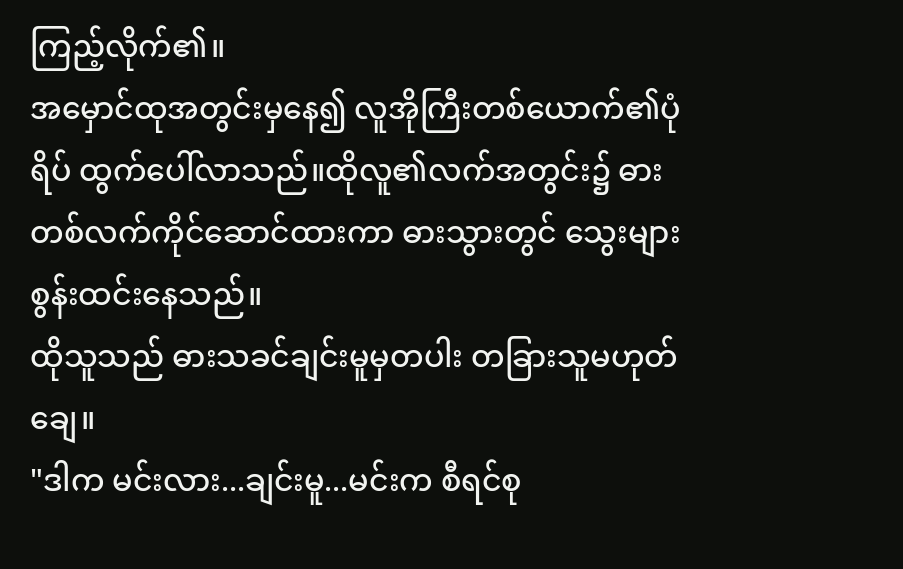ကြည့်လိုက်၏။
အမှောင်ထုအတွင်းမှနေ၍ လူအိုကြီးတစ်ယောက်၏ပုံရိပ် ထွက်ပေါ်လာသည်။ထိုလူ၏လက်အတွင်း၌ ဓားတစ်လက်ကိုင်ဆောင်ထားကာ ဓားသွားတွင် သွေးများစွန်းထင်းနေသည်။
ထိုသူသည် ဓားသခင်ချင်းမူမှတပါး တခြားသူမဟုတ်ချေ။
"ဒါက မင်းလား...ချင်းမူ...မင်းက စီရင်စု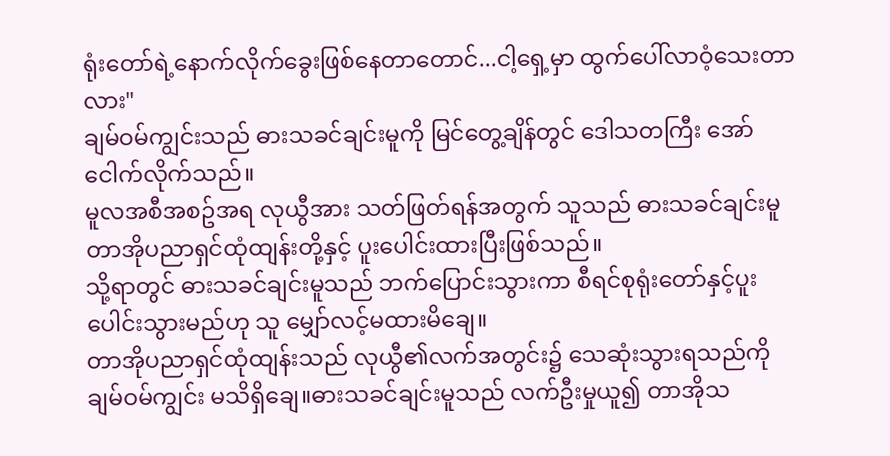ရုံးတော်ရဲ့နောက်လိုက်ခွေးဖြစ်နေတာတောင်...ငါ့ရှေ့မှာ ထွက်ပေါ်လာဝံ့သေးတာလား"
ချမ်ဝမ်ကျွင်းသည် ဓားသခင်ချင်းမူကို မြင်တွေ့ချိန်တွင် ဒေါသတကြီး အော်ငေါက်လိုက်သည်။
မူလအစီအစဥ်အရ လုယွီအား သတ်ဖြတ်ရန်အတွက် သူသည် ဓားသခင်ချင်းမူ တာအိုပညာရှင်ထုံထျန်းတို့နှင့် ပူးပေါင်းထားပြီးဖြစ်သည်။
သို့ရာတွင် ဓားသခင်ချင်းမူသည် ဘက်ပြောင်းသွားကာ စီရင်စုရုံးတော်နှင့်ပူးပေါင်းသွားမည်ဟု သူ မျှော်လင့်မထားမိချေ။
တာအိုပညာရှင်ထုံထျန်းသည် လုယွီ၏လက်အတွင်း၌ သေဆုံးသွားရသည်ကို ချမ်ဝမ်ကျွင်း မသိရှိချေ။ဓားသခင်ချင်းမူသည် လက်ဦးမှုယူ၍ တာအိုသ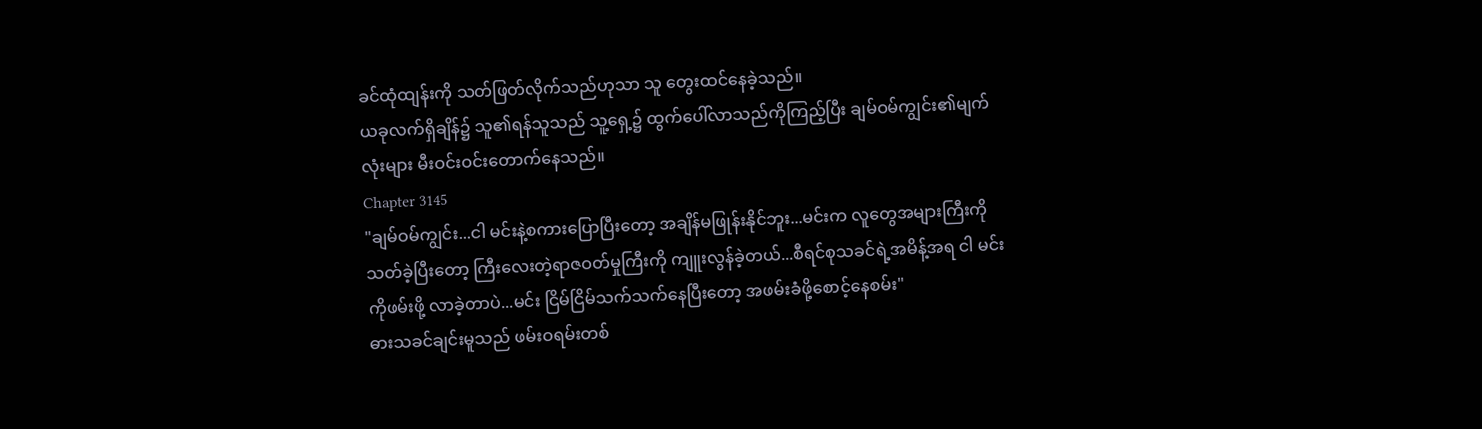ခင်ထုံထျန်းကို သတ်ဖြတ်လိုက်သည်ဟုသာ သူ တွေးထင်နေခဲ့သည်။
ယခုလက်ရှိချိန်၌ သူ၏ရန်သူသည် သူ့ရှေ့၌ ထွက်ပေါ်လာသည်ကိုကြည့်ပြီး ချမ်ဝမ်ကျွင်း၏မျက်လုံးများ မီးဝင်းဝင်းတောက်နေသည်။
Chapter 3145
"ချမ်ဝမ်ကျွင်း...ငါ မင်းနဲ့စကားပြောပြီးတော့ အချိန်မဖြုန်းနိုင်ဘူး...မင်းက လူတွေအများကြီးကိုသတ်ခဲ့ပြီးတော့ ကြီးလေးတဲ့ရာဇဝတ်မှုကြီးကို ကျူးလွန်ခဲ့တယ်...စီရင်စုသခင်ရဲ့အမိန့်အရ ငါ မင်းကိုဖမ်းဖို့ လာခဲ့တာပဲ...မင်း ငြိမ်ငြိမ်သက်သက်နေပြီးတော့ အဖမ်းခံဖို့စောင့်နေစမ်း"
ဓားသခင်ချင်းမူသည် ဖမ်းဝရမ်းတစ်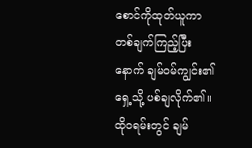စောင်ကိုထုတ်ယူကာ တစ်ချက်ကြည့်ပြီးနောက် ချမ်ဝမ်ကျွင်း၏ရှေ့သို့ ပစ်ချလိုက်၏။
ထိုဝရမ်းတွင် ချမ်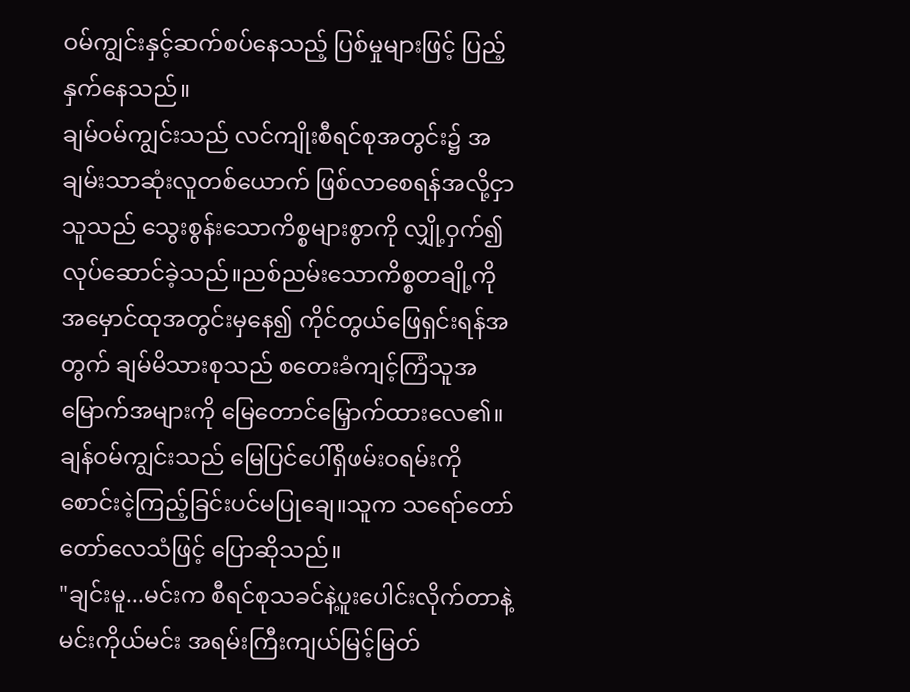ဝမ်ကျွင်းနှင့်ဆက်စပ်နေသည့် ပြစ်မှုများဖြင့် ပြည့်နှက်နေသည်။
ချမ်ဝမ်ကျွင်းသည် လင်ကျိုးစီရင်စုအတွင်း၌ အချမ်းသာဆုံးလူတစ်ယောက် ဖြစ်လာစေရန်အလို့ငှာ သူသည် သွေးစွန်းသောကိစ္စများစွာကို လျှို့ဝှက်၍ လုပ်ဆောင်ခဲ့သည်။ညစ်ညမ်းသောကိစ္စတချို့ကို အမှောင်ထုအတွင်းမှနေ၍ ကိုင်တွယ်ဖြေရှင်းရန်အတွက် ချမ်မိသားစုသည် စတေးခံကျင့်ကြံသူအမြောက်အများကို မြေတောင်မြှောက်ထားလေ၏။
ချန်ဝမ်ကျွင်းသည် မြေပြင်ပေါ်ရှိဖမ်းဝရမ်းကို စောင်းငဲ့ကြည့်ခြင်းပင်မပြုချေ။သူက သရော်တော်တော်လေသံဖြင့် ပြောဆိုသည်။
"ချင်းမူ...မင်းက စီရင်စုသခင်နဲ့ပူးပေါင်းလိုက်တာနဲ့ မင်းကိုယ်မင်း အရမ်းကြီးကျယ်မြင့်မြတ်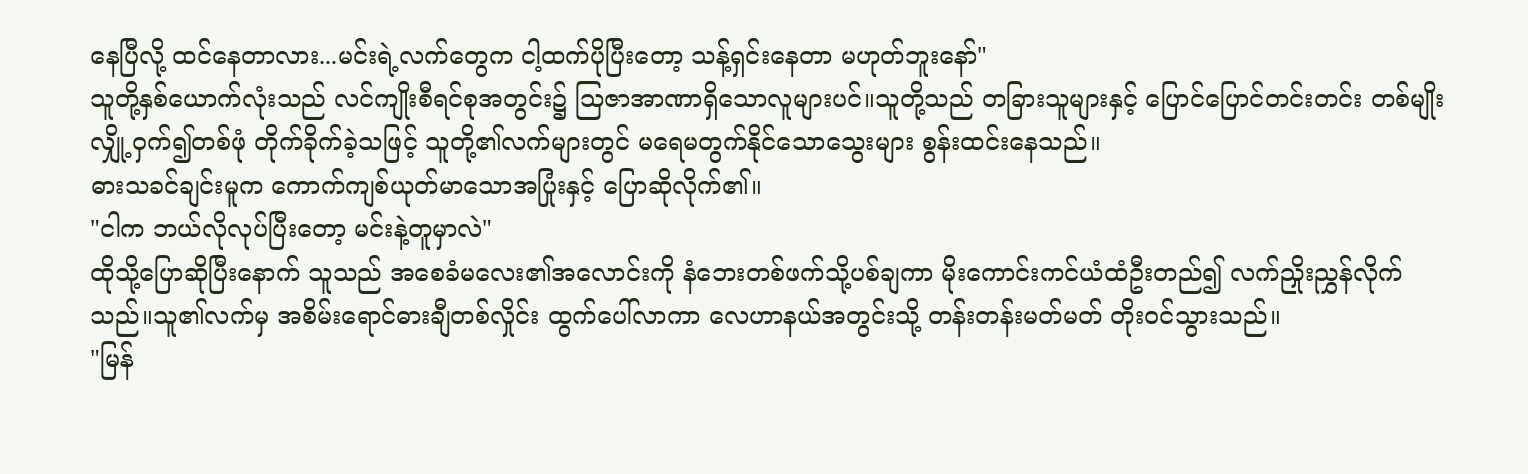နေပြီလို့ ထင်နေတာလား...မင်းရဲ့လက်တွေက ငါ့ထက်ပိုပြီးတော့ သန့်ရှင်းနေတာ မဟုတ်ဘူးနော်"
သူတို့နှစ်ယောက်လုံးသည် လင်ကျိုးစီရင်စုအတွင်း၌ သြဇာအာဏာရှိသောလူများပင်။သူတို့သည် တခြားသူများနှင့် ပြောင်ပြောင်တင်းတင်း တစ်မျိုး လျှို့ဝှက်၍တစ်ဖုံ တိုက်ခိုက်ခဲ့သဖြင့် သူတို့၏လက်များတွင် မရေမတွက်နိုင်သောသွေးများ စွန်းထင်းနေသည်။
ဓားသခင်ချင်းမူက ကောက်ကျစ်ယုတ်မာသောအပြုံးနှင့် ပြောဆိုလိုက်၏။
"ငါက ဘယ်လိုလုပ်ပြီးတော့ မင်းနဲ့တူမှာလဲ"
ထိုသို့ပြောဆိုပြီးနောက် သူသည် အစေခံမလေး၏အလောင်းကို နံဘေးတစ်ဖက်သို့ပစ်ချကာ မိုးကောင်းကင်ယံထံဦးတည်၍ လက်ညှိုးညွှန်လိုက်သည်။သူ၏လက်မှ အစိမ်းရောင်ဓားချီတစ်လှိုင်း ထွက်ပေါ်လာကာ လေဟာနယ်အတွင်းသို့ တန်းတန်းမတ်မတ် တိုးဝင်သွားသည်။
"မြန်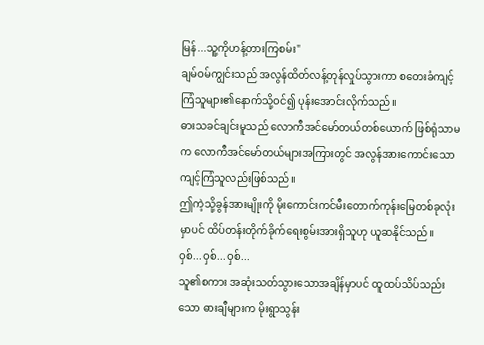မြန်...သူ့ကိုဟန့်တားကြစမ်း"
ချမ်ဝမ်ကျွင်းသည် အလွန်ထိတ်လန့်တုန်လှုပ်သွားကာ စတေးခံကျင့်ကြံသူများ၏နောက်သို့ဝင်၍ ပုန်းအောင်းလိုက်သည်။
ဓားသခင်ချင်းမူသည် လောကီအင်မော်တယ်တစ်ယောက် ဖြစ်ရုံသာမက လောကီအင်မော်တယ်များအကြားတွင် အလွန်အားကောင်းသော ကျင့်ကြံသူလည်းဖြစ်သည်။
ဤကဲ့သို့ခွန်အားမျိုးကို မိုးကောင်းကင်မီးတောက်ကုန်းမြေတစ်ခုလုံးမှာပင် ထိပ်တန်းတိုက်ခိုက်ရေးစွမ်းအားရှိသူဟု ယူဆနိုင်သည်။
ဝှစ်...ဝှစ်...ဝှစ်...
သူ၏စကား အဆုံးသတ်သွားသောအချိန်မှာပင် ထူထပ်သိပ်သည်းသော ဓားချီများက မိုးရွာသွန်း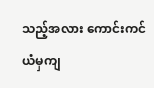သည့်အလား ကောင်းကင်ယံမှကျ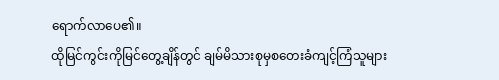ရောက်လာပေ၏။
ထိုမြင်ကွင်းကိုမြင်တွေ့ချိန်တွင် ချမ်မိသားစုမှစတေးခံကျင့်ကြံသူများ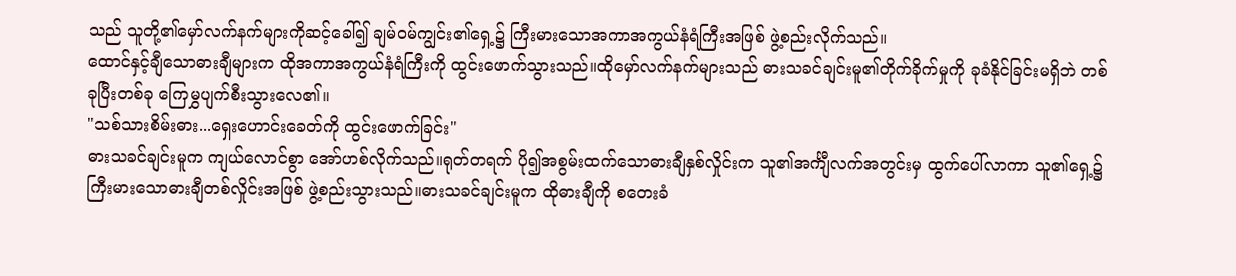သည် သူတို့၏မှော်လက်နက်များကိုဆင့်ခေါ်၍ ချမ်ဝမ်ကျွင်း၏ရှေ့၌ ကြီးမားသောအကာအကွယ်နံရံကြီးအဖြစ် ဖွဲ့စည်းလိုက်သည်။
ထောင်နှင့်ချီသောဓားချီများက ထိုအကာအကွယ်နံရံကြီးကို ထွင်းဖောက်သွားသည်။ထိုမှော်လက်နက်များသည် ဓားသခင်ချင်းမူ၏တိုက်ခိုက်မှုကို ခုခံနိုင်ခြင်းမရှိဘဲ တစ်ခုပြီးတစ်ခု ကြေမွှပျက်စီးသွားလေ၏။
"သစ်သားစိမ်းဓား...ရှေးဟောင်းခေတ်ကို ထွင်းဖောက်ခြင်း"
ဓားသခင်ချင်းမူက ကျယ်လောင်စွာ အော်ဟစ်လိုက်သည်။ရုတ်တရက် ပို၍အစွမ်းထက်သောဓားချီနှစ်လှိုင်းက သူ၏အင်္ကျီလက်အတွင်းမှ ထွက်ပေါ်လာကာ သူ၏ရှေ့၌ ကြီးမားသောဓားချီတစ်လှိုင်းအဖြစ် ဖွဲ့စည်းသွားသည်။ဓားသခင်ချင်းမူက ထိုဓားချီကို စတေးခံ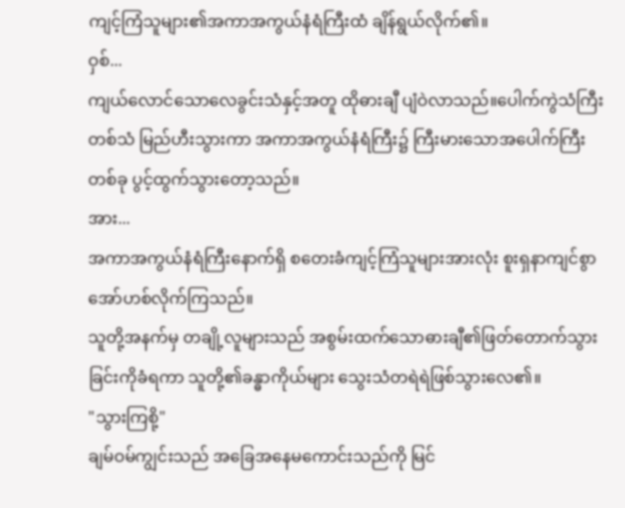ကျင့်ကြံသူများ၏အကာအကွယ်နံရံကြီးထံ ချိန်ရွယ်လိုက်၏။
ဝှစ်...
ကျယ်လောင်သောလေခွင်းသံနှင့်အတူ ထိုဓားချီ ပျံဝဲလာသည်။ပေါက်ကွဲသံကြီးတစ်သံ မြည်ဟီးသွားကာ အကာအကွယ်နံရံကြီး၌ ကြီးမားသောအပေါက်ကြီးတစ်ခု ပွင့်ထွက်သွားတော့သည်။
အား...
အကာအကွယ်နံရံကြီးနောက်ရှိ စတေးခံကျင့်ကြံသူများအားလုံး စူးရှနာကျင်စွာ အော်ဟစ်လိုက်ကြသည်။
သူတို့အနက်မှ တချို့လူများသည် အစွမ်းထက်သောဓားချီ၏ဖြတ်တောက်သွားခြင်းကိုခံရကာ သူတို့၏ခန္ဓာကိုယ်များ သွေးသံတရဲရဲဖြစ်သွားလေ၏။
"သွားကြစို့"
ချမ်ဝမ်ကျွင်းသည် အခြေအနေမကောင်းသည်ကို မြင်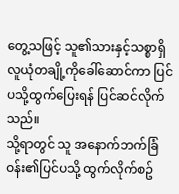တွေ့သဖြင့် သူ၏သားနှင့်သစ္စာရှိလူယုံတချို့ကိုခေါ်ဆောင်ကာ ပြင်ပသို့ထွက်ပြေးရန် ပြင်ဆင်လိုက်သည်။
သို့ရာတွင် သူ အနောက်ဘက်ခြံဝန်း၏ပြင်ပသို့ ထွက်လိုက်စဥ်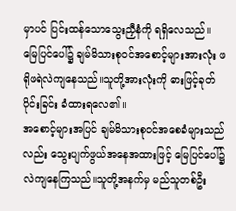မှာပင် ပြင်းထန်သောသွေးညှီနံကို ရရှိလေသည်။
မြေပြင်ပေါ်၌ ချမ်မိသားစုဝင်အစောင့်များအားလုံး ဖရိုဖရဲလဲကျနေသည်။သူတို့အားလုံးကို ဓားဖြင့်ခုတ်ပိုင်းခြင်း ခံထားရလေ၏။
အစောင့်များအပြင် ချမ်မိသားစုဝင်အစေခံများသည်လည်း သွေးပျက်ဖွယ်အနေအထားဖြင့် မြေပြင်ပေါ်၌ လဲကျနေကြသည်။သူတို့အနက်မှ မည်သူတစ်ဦး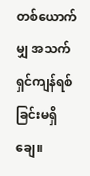တစ်ယောက်မျှ အသက်ရှင်ကျန်ရစ်ခြင်းမရှိချေ။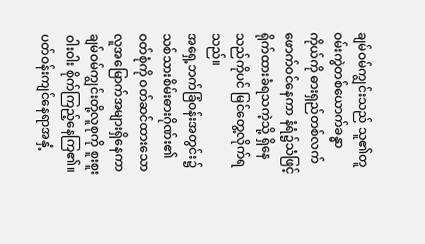ချမ်ဝမ်ကျွင်းသည် သူ၏တူဝမ်းကွဲတစ်ယောက်ခန္ဓာကိုယ်ကို ဓားရှည်တစ်လက်ဖောက်ဝင်နေကာ နံရံ၌သံဖြင့်ရိုက်ထားခံရသကဲ့သို့ ရှိနေသည်ကိုပင် မြင်တွေ့လိုက်ရသည်။
အရှေ့ဘက်ခြံဝန်းအတွင်း၌ သစ်သားစိမ်းဓားဂိုဏ်း၏ဝတ်စုံကို ဝတ်ဆင်ထားသော လူအမြောက်အများရှိနေကာ ချမ်ဝမ်ကျွင်းတို့လူစုကို စူးစူးဝါးဝါး စိုက်ကြည့်နေကြ၏။
ပတ်ဝန်းကျင်နေရာအနှံ့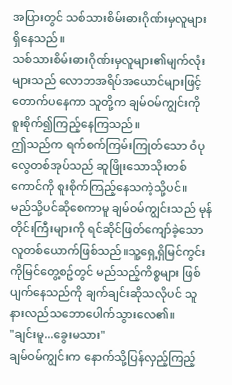အပြားတွင် သစ်သားစိမ်းဓားဂိုဏ်းမှလူများ ရှိနေသည်။
သစ်သားစိမ်းဓားဂိုဏ်းမှလူများ၏မျက်လုံးများသည် လောဘအရိပ်အယောင်များဖြင့် တောက်ပနေကာ သူတို့က ချမ်ဝမ်ကျွင်းကို စူးစိုက်၍ကြည့်နေကြသည်။
ဤသည်က ရက်စက်ကြမ်းကြုတ်သော ဝံပုလွေတစ်အုပ်သည် ဆူဖြိုးသောသိုးတစ်ကောင်ကို စူးစိုက်ကြည့်နေသကဲ့သို့ပင်။
မည်သို့ပင်ဆိုစေကာမူ ချမ်ဝမ်ကျွင်းသည် မုန်တိုင်းကြီးများကို ရင်ဆိုင်ဖြတ်ကျော်ခဲ့သော လူတစ်ယောက်ဖြစ်သည်။သူ့ရှေ့ရှိမြင်ကွင်းကိုမြင်တွေ့စဥ်တွင် မည်သည့်ကိစ္စများ ဖြစ်ပျက်နေသည်ကို ချက်ချင်းဆိုသလိုပင် သူ နားလည်သဘောပေါက်သွားလေ၏။
"ချင်းမူ...ခွေးမသား"
ချမ်ဝမ်ကျွင်းက နောက်သို့ပြန်လှည့်ကြည့်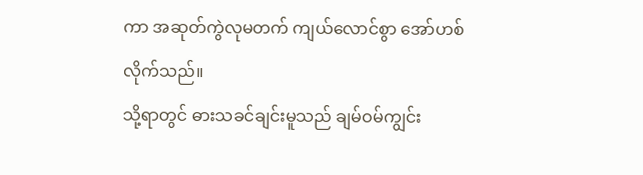ကာ အဆုတ်ကွဲလုမတက် ကျယ်လောင်စွာ အော်ဟစ်လိုက်သည်။
သို့ရာတွင် ဓားသခင်ချင်းမူသည် ချမ်ဝမ်ကျွင်း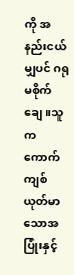ကို အနည်းငယ်မျှပင် ဂရုမစိုက်ချေ။သူက ကောက်ကျစ်ယုတ်မာသောအပြုံးနှင့်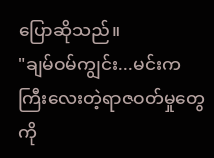ပြောဆိုသည်။
"ချမ်ဝမ်ကျွင်း...မင်းက ကြီးလေးတဲ့ရာဇဝတ်မှုတွေကို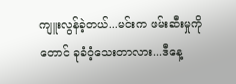ကျူးလွန်ခဲ့တယ်...မင်းက ဖမ်းဆီးမှုကိုတောင် ခုခံဝံ့သေးတာလား...ဒီနေ့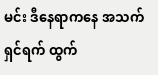မင်း ဒီနေရာကနေ အသက်ရှင်ရက် ထွက်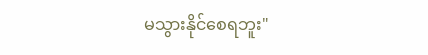မသွားနိုင်စေရဘူး"